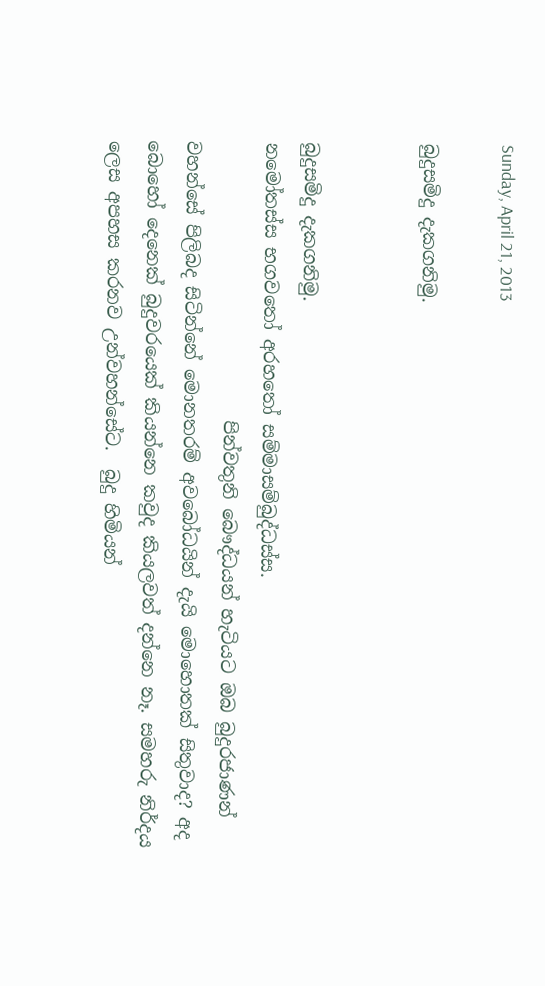Sunday, April 21, 2013

බුදුසමිදු දැකගනිමු.


බුදුසමිදු දැකගනිමු.
නමෝතස්ස භගවතෝ අරහතෝ සම්මාසම්බුද්ධස්ස.
                               පින්වතුනි බෞද්ධයන් හැටියට ඔබ බුදුරජාණන් වහන්සේ පිලිබද සිටින්නේ මොනතරම් අවබෝධයින් දැයි මොහොතක් සිතුවාද? අද බොහෝ දෙනෙක් බුදුවරයෙක් කියන්නෙ කවුද කියලවත් දන්නෙ නෑ. සමහරු නිර්දය ලෙස අපහස කරනව උන්වහන්සේට.  බුදු හිමියන්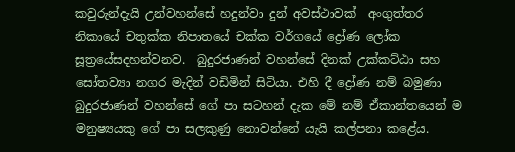කවුරුන්දැයි උන්වහන්සේ හදුන්වා දුන් අවස්ථාවක්‌  අංගුත්තර නිකායේ චතුක්‌ක නිපාතයේ චක්‌ක වර්ගයේ ද්‍රෝණ ලෝක සූත්‍රයේසදහන්වනව.  බුදුරජාණන් වහන්සේ දිනක් උක්කට්ඨා සහ සෝතව්‍යා නගර මැදින් වඩිමින් සිටියා. එහි දී ද්‍රෝණ නම් බමුණා බුදුරජාණන් වහන්සේ ගේ පා සටහන් දැක මේ නම් ඒකාන්තයෙන් ම මනුෂ්‍යයකු ගේ පා සලකුණු නොවන්නේ යැයි කල්පනා කළේය.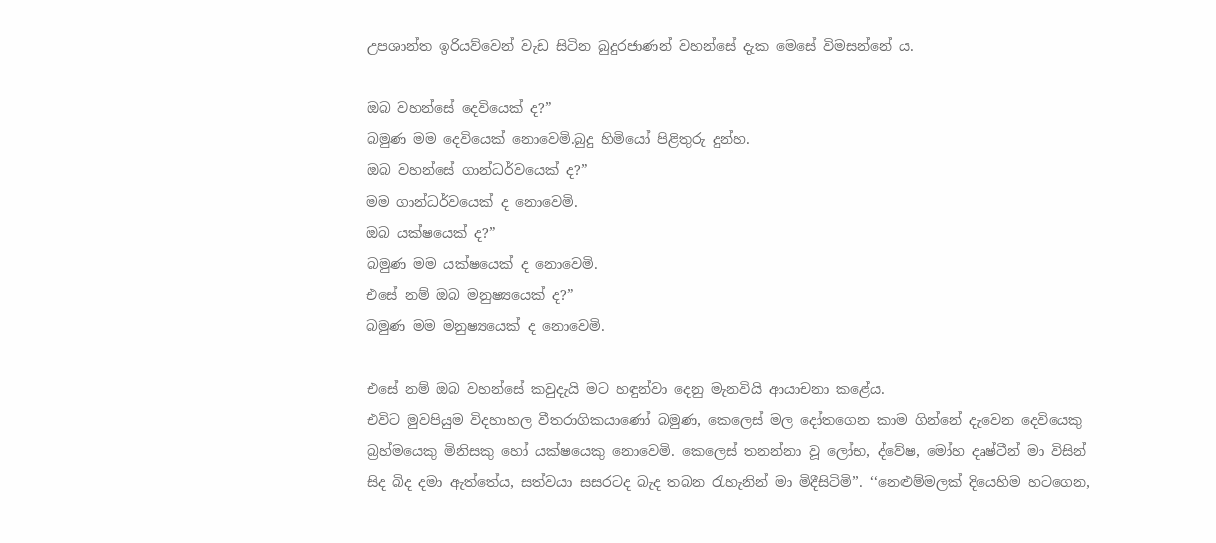උපශාන්ත ඉරියව්වෙන් වැඩ සිටින බුදුරජාණන් වහන්සේ දැක මෙසේ විමසන්නේ ය.

ඔබ වහන්සේ දෙවියෙක් ද?”
බමුණ මම දෙවියෙක් නොවෙමි.බුදු හිමියෝ පිළිතුරු දුන්හ.
ඔබ වහන්සේ ගාන්ධර්වයෙක් ද?”
මම ගාන්ධර්වයෙක් ද නොවෙමි.
ඔබ යක්ෂයෙක් ද?”
බමුණ මම යක්ෂයෙක් ද නොවෙමි.
එසේ නම් ඔබ මනුෂ්‍යයෙක් ද?”
බමුණ මම මනුෂ්‍යයෙක් ද නොවෙමි.

එසේ නම් ඔබ වහන්සේ කවුදැයි මට හඳුන්වා දෙනු මැනවියි ආයාචනා කළේය.
එවිට මුවපියුම විදහාහල වීතරාගිකයාණෝ බමුණ, කෙලෙස් මල දෝතගෙන කාම ගින්නේ දැවෙන දෙවියෙකු බ්‍රහ්මයෙකු මිනිසකු හෝ යක්ෂයෙකු නොවෙමි. කෙලෙස් තනන්නා වූ ලෝභ, ද්වේෂ, මෝහ දෘෂ්ටීන් මා විසින් සිද බිද දමා ඇත්තේය, සත්වයා සසරටද බැද තබන ‍රැහැනින් මා මිදීසිටිමි’’. ‘‘නෙළුම්මලක්‌ දියෙහිම හටගෙන,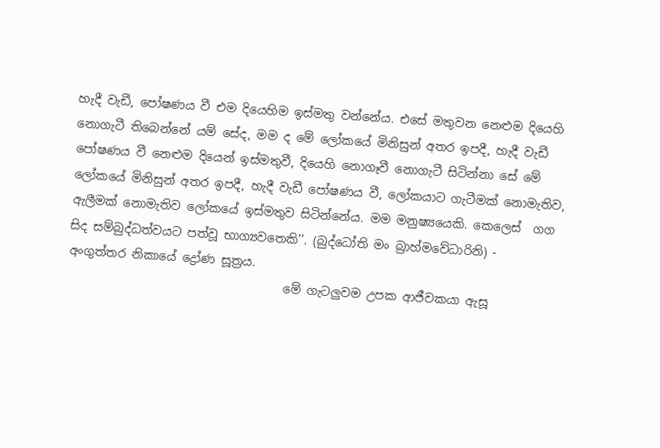හැදී වැඩී, පෝෂණය වී එම දියෙහිම ඉස්‌මතු වන්නේය. එසේ මතුවන නෙළුම දියෙහි නොගැටී තිබෙන්නේ යම් සේද, මම ද මේ ලෝකයේ මිනිසුන් අතර ඉපදී, හැදී වැඩී පෝෂණය වී නෙළුම දියෙන් ඉස්‌මතුවී, දියෙහි නොගෑවී නොගැටී සිටින්නා සේ මේ ලෝකයේ මිනිසුන් අතර ඉපදී, හැදී වැඩී පෝෂණය වී, ලෝකයාට ගැටීමක්‌ නොමැතිව, ඇලීමක්‌ නොමැතිව ලෝකයේ ඉස්‌මතුව සිටින්නේය. මම මනුෂ්‍යයෙකි. කෙලෙස්  ගග සිද සම්බුද්ධත්වයට පත්වූ භාග්‍යවතෙකි’’. (බුද්ධෝති මං බ්‍රාහ්මවේධාරිනි) -     අංගුත්තර නිකායේ ද්‍රෝණ සූත්‍රය.
                                    මේ ගැටලුවම උපක ආජීවකයා ඇසූ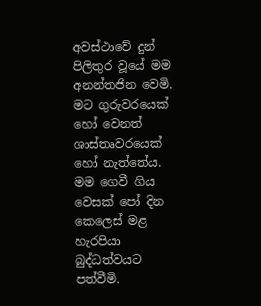අවස්ථාවේ දුන් පිලිතුර වූයේ මම අනන්තජින වෙමි. මට ගුරුවරයෙක්‌ හෝ වෙනත් ශාස්‌තෘවරයෙක්‌ හෝ නැත්තේය. මම ගෙවී ගිය වෙසක්‌ පෝ දින කෙලෙස්‌ මළ හැරපියා බුද්ධත්වයට පත්වීමි.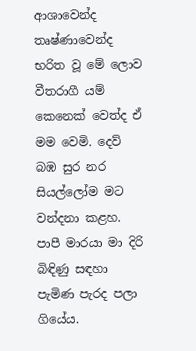ආශාවෙන්ද තෘෂ්ණාවෙන්ද භරිත වූ මේ ලොව වීතරාගී යම් කෙනෙක්‌ වෙත්ද ඒ මම වෙමි. දෙව් බඹ සුර නර සියල්ලෝම මට වන්දනා කළහ. පාපී මාරයා මා දිරි බිඳිණු සඳහා පැමිණ පැරද පලා ගියේය.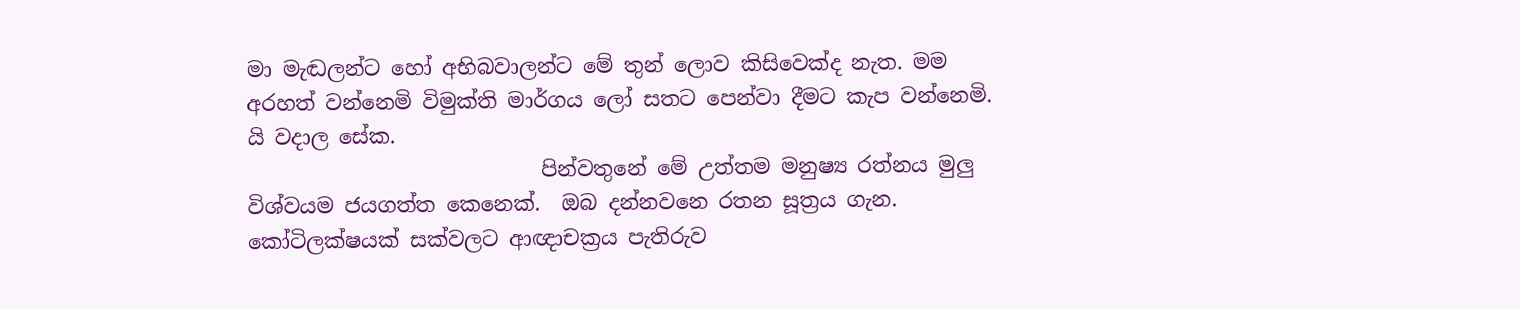මා මැඬලන්ට හෝ අභිබවාලන්ට මේ තුන් ලොව කිසිවෙක්‌ද නැත. මම අරහත් වන්නෙමි විමුක්‌ති මාර්ගය ලෝ සතට පෙන්වා දීමට කැප වන්නෙමි. යි වදාල සේක.
                            පින්වතුනේ මේ උත්තම මනුෂ්‍ය රත්නය මුලු විශ්වයම ජයගත්ත කෙනෙක්.  ඔබ දන්නවනෙ රතන සූත්‍රය ගැන. කෝටිලක්ෂයක් සක්වලට ආඥාචක්‍රය පැතිරුව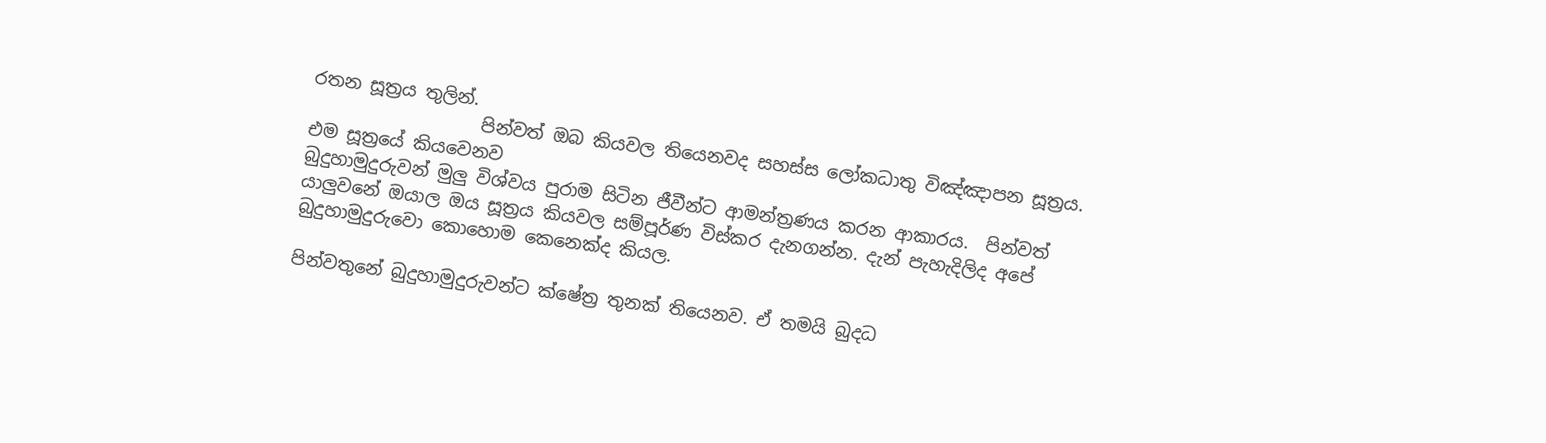රතන සූත්‍රය තුලින්.
                   පින්වත් ඔබ කියවල තියෙනවද සහස්ස ලෝකධාතු විඤ්ඤාපන සූත්‍රය. එම සූත්‍රයේ කියවෙනව
බුදුහාමුදුරුවන් මුලු විශ්වය පුරාම සිටින ජීවීන්ට ආමන්ත්‍රණය කරන ආකාරය.  පින්වත් යාලුවනේ ඔයාල ඔය සූත්‍රය කියවල සම්පූර්ණ ‍විස්කර දැනගන්න. දැන් පැහැදිලිද අපේ බුදුහාමුදුරුවො කොහොම කෙනෙක්ද කියල.

පින්වතුනේ බුදුහාමුදුරුවන්ට ක්ෂේත්‍ර තුනක් තියෙනව. ඒ තමයි බුදධ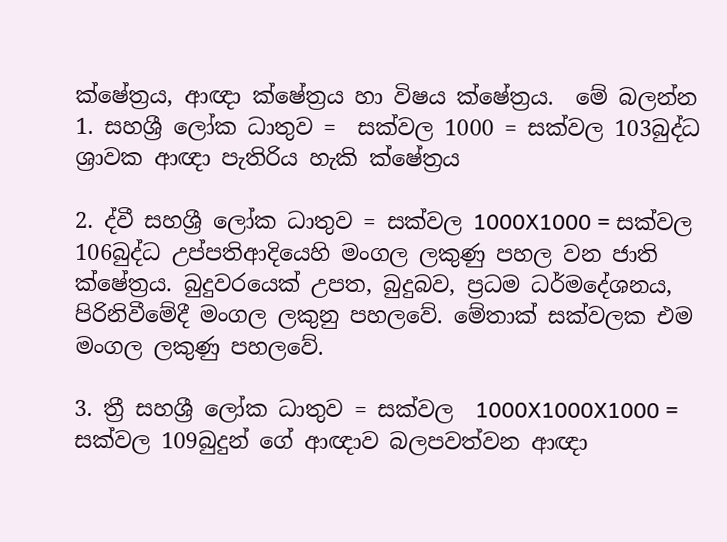ක්ෂේත්‍රය, ආඥා ක්ෂේත්‍රය හා විෂය ක්ෂේත්‍රය.  මේ බලන්න
1. සහශ්‍රී ලෝක ධාතුව =  සක්වල 1000 = සක්වල 103බුද්ධ ශ්‍රාවක ආඥා පැතිරිය හැකි ක්ෂේත්‍රය

2. ද්වී සහශ්‍රී ලෝක ධාතුව = සක්වල 1000X1000 = සක්වල 106බුද්ධ උප්පතිආදියෙහි මංගල ලකුණු පහල වන ජාති ක්ෂේත්‍රය. බුදුවරයෙක් උපත, බුදුබව, ප්‍රධම ධර්මදේශනය, පිරිනිවීමේදී මංගල ලකුනු පහලවේ. මේතාක් සක්වලක එම මංගල ලකුණු පහලවේ.

3. ත්‍රී සහශ්‍රී ලෝක ධාතුව = සක්වල  1000X1000X1000 = සක්වල 109බුදුන් ගේ ආඥාව බලපවත්වන ආඥා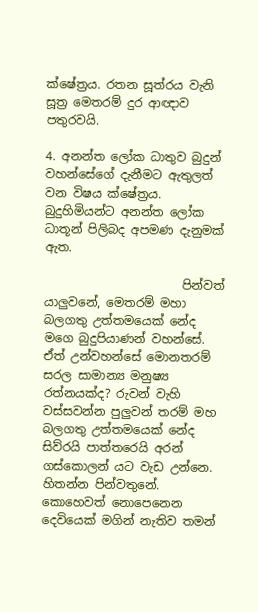ක්ෂේත්‍රය. රතන සූත්රය වැනි සූත්‍ර මෙතරම් දුර ආඥාව පතුරවයි.

4. අනන්ත ලෝක ධාතුව බුදුන් වහන්සේගේ දැනීමට ඇතුලත් වන විෂය ක්ෂේත්‍රය. බුදුහිමියන්ට අනන්ත ලෝක ධාතූන් පිලිබද අපමණ දැනුමක් ඇත.

                       පින්වත් යාලුවනේ, මෙතරම් මහා බලගතු උත්තමයෙක් නේද මගෙ බුදුපියාණන් වහන්සේ. ඒත් උන්වහන්සේ මොනතරම් සරල සාමාන්‍ය මනුෂ්‍ය රත්නයක්ද? රුවන් වැහි වස්සවන්න පුලුවන් තරම් මහ බලගතු උත්තමයෙක් නේද සිව්රයි පාත්තරෙයි අරන් ගස්කොලන් යට වැඩ උන්නෙ.
හිතන්න පින්වතුනේ. කොහෙවත් නොපෙනෙන දෙවියෙක් මගින් නැතිව තමන්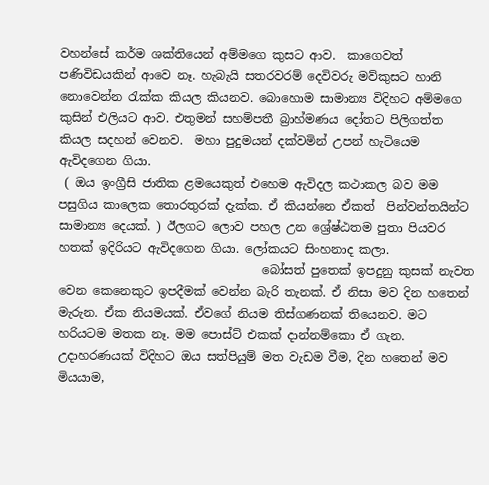වහන්සේ කර්ම ශක්තියෙන් අම්මගෙ කුසට ආව.  කාගෙවත් පණිවිඩයකින් ආවෙ නෑ. හැබැයි සතරවරම් දෙවිවරු මව්කුසට හානි නොවෙන්න රැක්ක කියල කියනව. බොහොම සාමාන්‍ය විදිහට අම්මගෙ කුසින් එලියට ආව. එතුමන් සහම්පතී බ්‍රාහ්මණය දෝතට පිලිගත්ත කියල සදහන් වෙනව.  මහා පුදුමයන් දක්වමින් උපන් හැටියෙම ඇවිදගෙන ගියා.
 ( ඔය ඉංග්‍රීසි ජාතික ළමයෙකුත් එහෙම ඇවිදල කථාකල බව මම පසුගිය කාලෙක තොරතුරක් දැක්ක. ඒ කියන්නෙ ඒකත්  පින්වන්තයින්ට සාමාන්‍ය දෙයක්. ) ඊලග‍ට ලොව පහල උන ශ්‍රේෂ්ඨතම පුතා පියවර හතක් ඉදිරියට ඇවිදගෙන ගියා. ලෝකයට සිංහනාද කලා.
                                  බෝසත් පුතෙක් ඉපදුනු කුසක් නැවත වෙන කෙනෙකුට ඉපදීමක් වෙන්න බැරි තැනක්. ඒ නිසා මව දින හතෙන් මැරුන. ඒක නියමයක්. ඒවගේ නියම තිස්ගණනක් තියෙනව. මට හරියටම මතක නෑ. මම පොස්ට් එකක් දාන්නම්කො ඒ ගැන.  උදාහරණයක් විදිහට ඔය සත්පියුම් මත වැඩම වීම, දින හතෙන් මව මියයාම,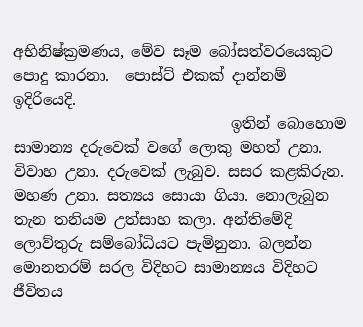අභිනිෂ්ක්‍රමණය, මේව සෑම බෝසත්වරයෙකුට පොදු කාරනා.  පොස්ට් එකක් දාන්නම් ඉදිරියෙදි.
                             ඉතින් බොහොම සාමාන්‍ය දරුවෙක් වගේ ලොකු මහත් උනා. විවාහ උනා. දරුවෙක් ලැබුව. සසර කළකිරුන. මහණ උනා. සත්‍යය සොයා ගියා. නොලැබුන තැන තනියම උත්සාහ කලා. අන්තිමේදි ලොව්තුරු සම්බෝධියට පැමිනුනා. බලන්න මොනතරම් සරල විදිහට සාමාන්‍යය විදිහට ජීවිතය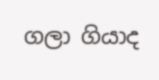ගලා ගියාද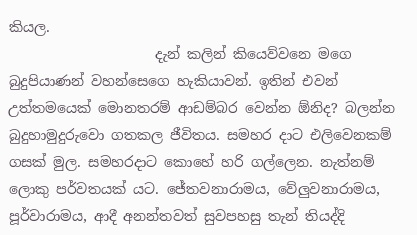කියල.
                     දැන් කලින් කියෙව්වනෙ මගෙ බුදුපියාණන් වහන්සෙගෙ හැකියාවන්. ඉතින් එවන් උත්තමයෙක් මොනතරම් ආඩම්බර වෙන්න ඕනිද? බලන්න බුදුහාමුදුරුවො ගතකල ජීවිතය. සමහර දාට එලිවෙනකම් ගසක් මුල. සමහරදාට කොහේ හරි ගල්ලෙන. නැත්නම් ලොකු පර්වතයක් යට. ජේතවනාරාමය, වේලුවනාරාමය, පූර්වාරාමය, ආදී අනන්තවත් සුවපහසු තැන් තියද්දි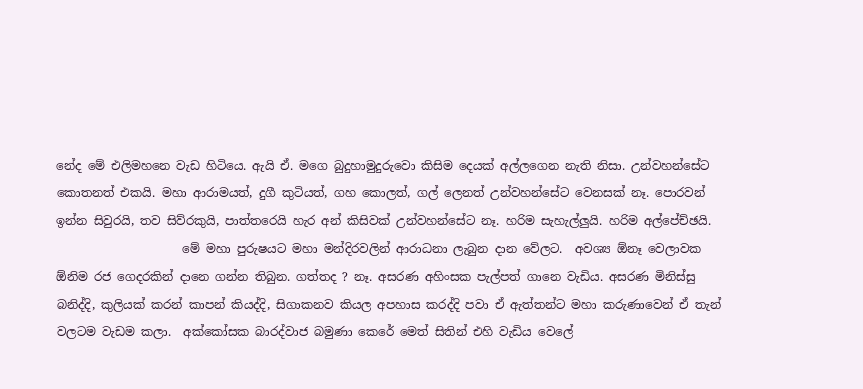නේද මේ එලිමහනෙ වැඩ හිටියෙ. ඇයි ඒ. මගෙ බුදුහාමුදුරුවො කිසිම දෙයක් අල්ලගෙන නැති නිසා. උන්වහන්සේට කොතනත් එකයි. මහා ආරාමයත්, දුගී කුටියත්, ගහ කොලත්, ගල් ලෙනත් උන්වහන්සේට වෙනසක් නෑ. පොරවන් ඉන්න සිවුරයි, තව සිව්රකුයි, පාත්තරෙයි හැර අන් කිසිවක් උන්වහන්සේට නෑ. හරිම සැහැල්ලුයි. හරිම අල්පේච්ඡයි.
                     මේ මහා පුරුෂයට මහා මන්දිරවලින් ආරාධනා ලැබුන දාන වේලට.  අවශ්‍ය ඕනෑ වෙලාවක ඕනිම රජ ගෙදරකින් දානෙ ගන්න තිබුන. ගත්තද ? නෑ. අසරණ අහිංසක පැල්පත් ගානෙ වැඩිය. අසරණ මිනිස්සු බනිද්දි, කුලියක් කරන් කාපන් කියද්දි, සිගාකනව කියල අපහාස කරද්දි පවා ඒ ඇත්තන්ට මහා කරුණාවෙන් ඒ තැන් වලටම වැඩම කලා.  අක්කෝසක බාරද්වාජ බමුණා කෙරේ මෙත් සිතින් එහි වැඩිය වෙලේ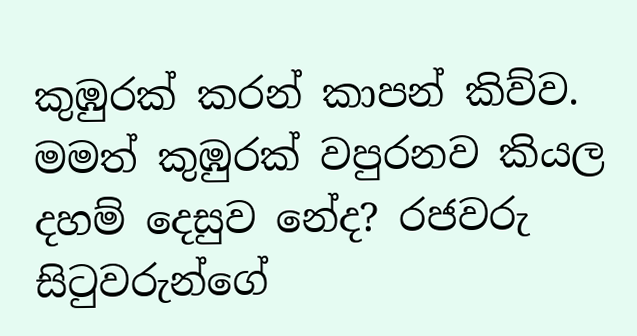කුඹුරක් කරන් කාපන් කිව්ව. මමත් කුඹුරක් වපුරනව කියල දහම් දෙසුව නේද? රජවරු සිටුවරුන්ගේ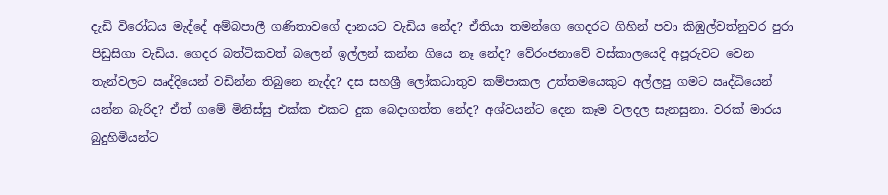දැඩි විරෝධය මැද්දේ අම්බපාලී ගණිතාවගේ දානයට වැඩිය නේද? ඒතියා තමන්ගෙ ගෙදරට ගිහින් පවා කිඹුල්වත්නුවර පුරා පිඩුසිගා වැඩිය. ගෙදර බත්ටිකවත් බලෙන් ඉල්ලන් කන්න ගියෙ නෑ නේද? වේරංජනාවේ වස්කාලයෙදි අපූරුවට වෙන තැන්වලට ඍද්දියෙන් වඩින්න තිබුනෙ නැද්ද? දස සහශ්‍රී ලෝකධාතුව කම්පාකල උත්තමයෙකුට අල්ලපු ගමට ඍද්ධියෙන් යන්න බැරිද? ඒත් ගමේ මිනිස්සු එක්ක එකට දුක බෙදාගත්ත නේද? අශ්වයන්ට දෙන කෑම වලදල සැනසුනා. වරක් මාරය බුදුහිමියන්ට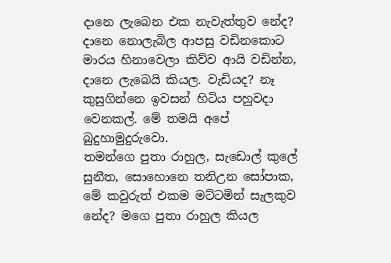දානෙ ලැබෙන එක නැවැත්තුව නේද? දානෙ නොලැබිල ආපසු වඩිනකොට මාරය හිනාවෙලා කිව්ව ආයි වඩින්න, දානෙ ලැබෙයි කියල. වැඩියද? නෑ කුසුගින්නෙ ඉවසන් හිටිය පහුවදා වෙනකල්. මේ තමයි අපේ බුදුහාමුදුරුවො.
තමන්ගෙ පුතා රාහුල, සැඩොල් කුලේ සුනීත, සොහොනෙ තනිඋන සෝපාක, මේ කවුරුත් එකම මට්ටමින් සැලකුව නේද? මගෙ පුතා රාහුල කියල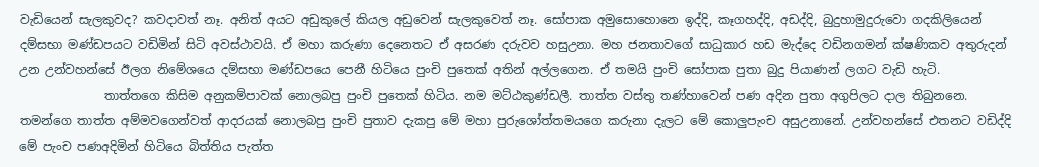වැඩියෙන් සැලකුවද? කවදාවත් නෑ. අනිත් අයට අඩුකුලේ කියල අඩුවෙන් සැලකුවෙත් නෑ. සෝපාක අමුසොහොනෙ ඉද්දි, කෑගහද්දි, අඩද්දි, බුදුහාමුදුරුවො ගදකිලියෙන් දම්සභා මණ්ඩපයට වඩිමින් සිටි අවස්ථාවයි. ඒ මහා කරුණා දෙනෙතට ඒ අසරණ දරුවව හසුඋනා. මහ ජනතාවගේ සාධුකාර හඩ මැද්දෙ වඩිනගමන් ක්ෂණිකව අතුරුදන් උන උන්වහන්සේ ඊලග නිමේශයෙ දම්සභා මණ්ඩපයෙ පෙනී හිටියෙ පුංචි පුතෙක් අතින් අල්ලගෙන. ඒ තමයි පුංචි සෝපාක පුතා බුදු පියාණන් ලගට වැඩි හැටි.
              තාත්තගෙ කිසිම අනුකම්පාවක් නොලබපු පුංචි පුතෙක් හිටිය. නම මට්ඨකුණ්ඩලී. තාත්ත වස්තු තණ්හාවෙන් පණ අදින පුතා අගුපිලට දාල තිබුනනෙ. තමන්ගෙ තාත්ත අම්මවගෙන්වත් ආදරයක් නොලබපු පුංචි පුතාව දැකපු මේ මහා පුරුශෝත්තමයගෙ කරුනා දැලට මේ කොලුපැංච අසුඋනානේ. උන්වහන්සේ එතනට වඩිද්දි මේ පැංච පණඅදිමින් හිටියෙ බිත්තිය පැත්ත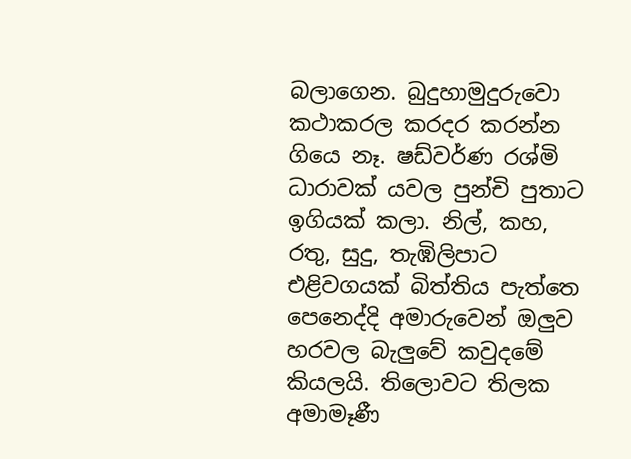බලාගෙන. බුදුහාමුදුරුවො කථාකරල කරදර කරන්න ගියෙ නෑ. ෂඩ්වර්ණ රශ්මි ධාරාවක් යවල පුන්චි පුතාට ඉගියක් කලා. නිල්, කහ, රතු, සුදු, තැඹිලිපාට එළිවගයක් බිත්තිය පැත්තෙ පෙනෙද්දි අමාරුවෙන් ඔලුව හරවල බැලුවේ කවුදමේ කියලයි. තිලොවට තිලක අමාමෑණී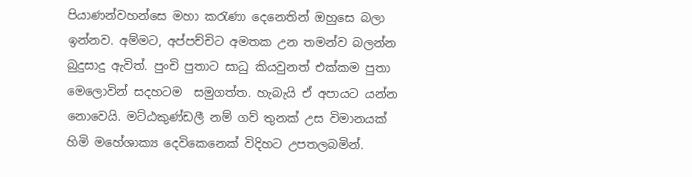පියාණන්වහන්සෙ මහා කරැණා දෙනෙතින් ඔහුසෙ බලා ඉන්නව. අම්මට, අප්පච්චිට අමතක උන තමන්ව බලන්න බුදුසාදු ඇවිත්. පුංචි පුතාට සාධු කියවුනත් එක්කම පුතා මෙලොවින් සදහටම  සමුගත්ත. හැබැයි ඒ අපායට යන්න නොවෙයි. මට්ඨකුණ්ඩලී නම් ගව් තුනක් උස විමානයක් හිමි මහේශාක්‍ය දෙවිකෙනෙක් විදිහට උපතලබමින්.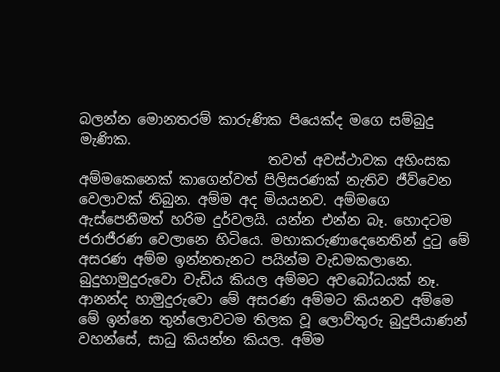බලන්න මොනතරම් කාරුණික පියෙක්ද මගෙ සම්බුදු මැණික.
                           තවත් අවස්ථාවක අහිංසක අම්මකෙනෙක් කාගෙන්වත් පිලිසරණක් නැතිව ජීව්වෙන වෙලාවක් තිබුන. අම්ම අද මියයනව. අම්මගෙ ඇස්පෙනීමත් හරිම දුර්වලයි. යන්න එන්න බෑ. හොදටම ජරාජීරණ වෙලානෙ හිටියෙ. මහාකරුණාදෙනෙතින් දුටු මේ අසරණ අම්ම ඉන්නතැනට පයින්ම වැඩමකලානෙ. බුදුහාමුදුරුවො වැඩිය කියල අම්මට අවබෝධයක් නෑ. ආනන්ද හාමුදුරුවො මේ අසරණ අම්මට කියනව අම්මෙ මේ ඉන්නෙ තුන්ලොවටම තිලක වූ ලොව්තුරු බුදුපියාණන් වහන්සේ, සාධු කියන්න කියල. අම්ම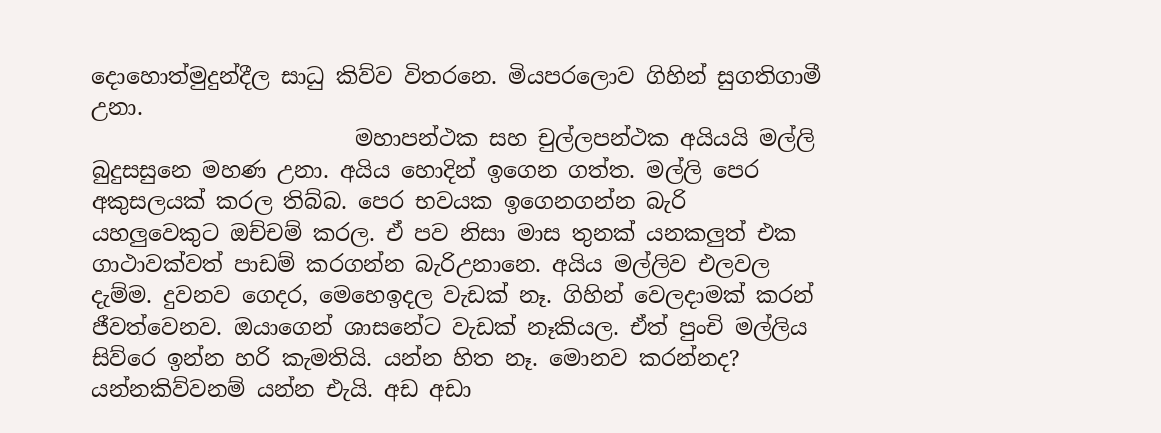දොහොත්මුදුන්දීල සාධු කිව්ව විතරනෙ. මියපරලොව ගිහින් සුගතිගාමී උනා.
                        මහාපන්ථක සහ චුල්ලපන්ථක අයියයි මල්ලි බුදුසසුනෙ මහණ උනා. අයිය හොදින් ඉගෙන ගත්ත. මල්ලි පෙර අකුසලයක් කරල තිබ්බ. පෙර භවයක ඉගෙනගන්න බැරි යහලුවෙකුට ඔච්චම් කරල. ඒ පව නිසා මාස තුනක් යනකලුත් එක ගාථාවක්වත් පාඩම් කරගන්න බැරිඋනානෙ. අයිය මල්ලිව එලවල දැම්ම. දුවනව ගෙදර, මෙහෙඉදල වැඩක් නෑ. ගිහින් වෙලදාමක් කරන් ජීවත්වෙනව. ඔයාගෙන් ශාසනේට වැඩක් නෑකියල. ඒත් පුංචි මල්ලිය සිව්රෙ ඉන්න හරි කැමතියි. යන්න හිත නෑ. මොනව කරන්නද? යන්නකිව්වනම් යන්න එැයි. අඩ අඩා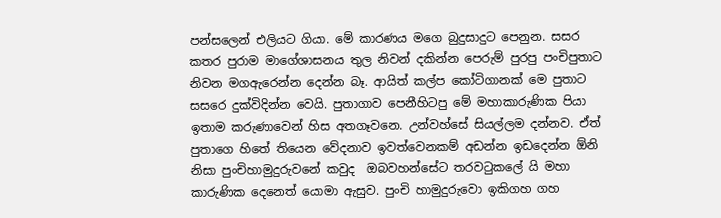පන්සලෙන් එලියට ගියා. මේ කාරණය මගෙ බුදුසාදුට පෙනුන. සසර කතර පුරාම මාගේශාසනය තුල නිවන් දකින්න පෙරුම් පුරපු පංචිපුතාට නිවන ම‍ගඇරෙන්න දෙන්න බෑ. ආයිත් කල්ප කෝටිගානක් මෙ පුතාට සසරෙ දුක්විදින්න වෙයි. පුතාගාව පෙනීහිටපු මේ මහාකාරුණික පියා ඉතාම කරුණාවෙන් හිස අතගෑවනෙ. උන්වහ්සේ සියල්ලම දන්නව. ඒත් පුතාගෙ හිතේ තියෙන වේදනාව ඉවත්වෙනකම් අඩන්න ඉඩදෙන්න ඕනි නිසා පුංචිහාමුදුරුවනේ කවුද  ඔබවහන්සේට තරවටුකලේ යි මහා කාරුණික දෙනෙත් යොමා ඇසුව. පුංචි හාමුදුරුවො ඉකිගහ ගහ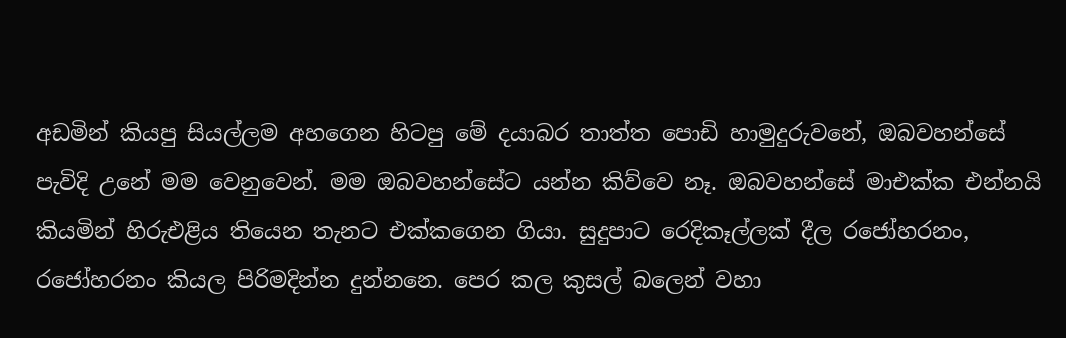අඩමින් කියපු සියල්ලම අහගෙන හිටපු මේ දයාබර තාත්ත පොඩි හාමුදුරුවනේ, ඔබවහන්සේ පැවිදි උනේ මම වෙනුවෙන්. මම ඔබවහන්සේට යන්න කිව්වෙ නෑ. ඔබවහන්සේ මාඑක්ක එන්නයි කියමින් හිරුඑළිය තියෙන තැනට එක්කගෙන ගියා. සුදුපාට රෙදිකෑල්ලක් දීල රජෝහරනං, රජෝහරනං කියල පිරිමදින්න දුන්නනෙ. පෙර කල කුසල් බලෙන් වහා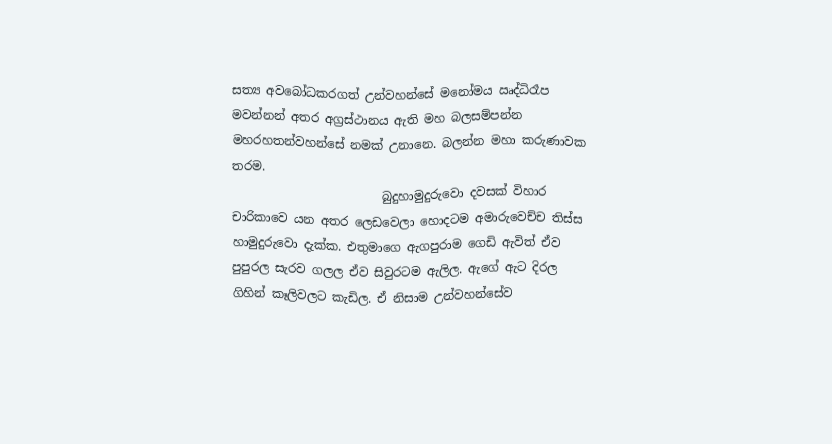සත්‍ය අවබෝධකරගත් උන්වහන්සේ මනෝමය ඍද්ධිරෑප මවන්නන් අතර අග්‍රස්ථානය ඇති මහ බලසම්පන්න මහරහතන්වහන්සේ නමක් උනානෙ. බලන්න මහා කරුණාවක තරම.
                         බුදුහාමුදුරුවො දවසක් විහාර චාරිකාවෙ යන අතර ලෙඩවෙලා හොදටම අමාරුවෙච්ච තිස්ස හාමුදුරුවො දැක්ක. එතුමාගෙ ඇගපුරාම ගෙඩි ඇවිත් ඒව පුපුරල සැරව ගලල ඒව සිවුරටම ඇලිල. ඇගේ ඇට දිරල ගිහින් කෑලිවලට කැඩිල. ඒ නිසාම උන්වහන්සේව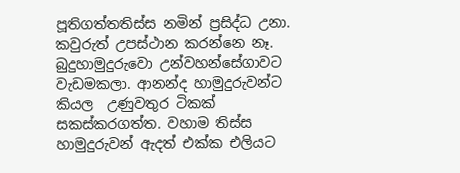පූතිගත්තතිස්ස නමින් ප්‍රසිද්ධ උනා. කවුරුත් උපස්ථාන කරන්නෙ නෑ. බුදුහාමුදුරුවො උන්වහන්සේගාවට වැඩමකලා. ආනන්ද හාමුදුරුවන්ට කියල  උණුවතුර ටිකක් සකස්කරගත්ත. වහාම තිස්ස හාමුදුරුවන් ඇදත් එක්ක එලියට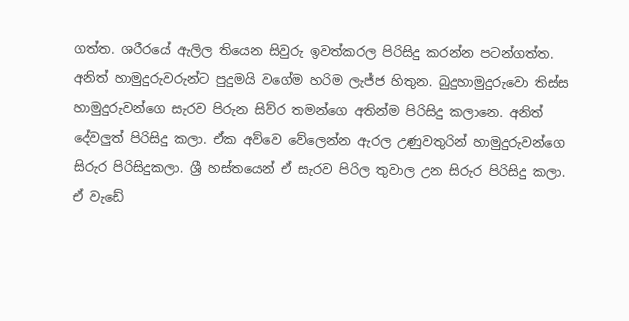ගත්ත. ශරීරයේ ඇලිල තියෙන සිවුරු ඉවත්කරල පිරිසිදු කරන්න පටන්ගත්ත. අනිත් හාමුදුරුවරුන්ට පුදුමයි වගේම හරිම ලැජ්ජ හිතුන. බුදුහාමුදුරුවො තිස්ස හාමුදුරුවන්ගෙ සැරව පිරුන සිව්ර තමන්ගෙ අතින්ම පිරිසිදු කලානෙ. අනිත් දේවලුත් පිරිසිදු කලා. ඒක අව්වෙ වේලෙන්න ඇරල උණුවතුරින් හාමුදුරුවන්ගෙ සිරුර පිරිසිදුකලා. ශ්‍රී හස්තයෙන් ඒ සැරව පිරිල තුවාල උන සිරුර පිරිසිදු කලා. ඒ වැඩේ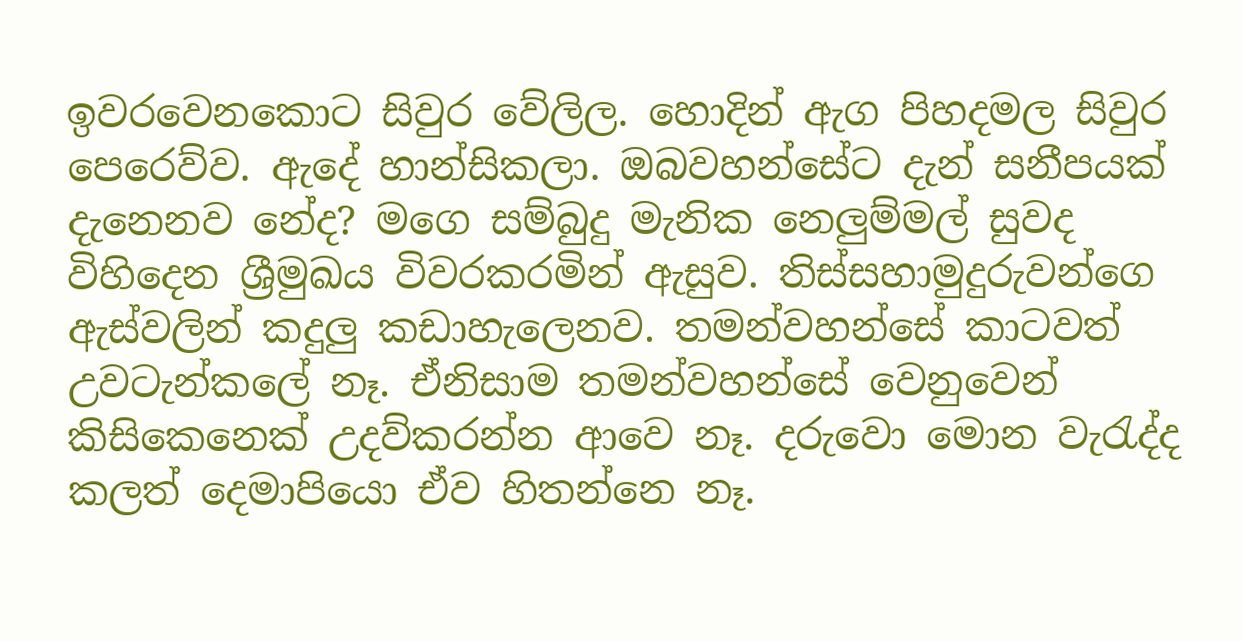ඉවරවෙනකොට සිවුර වේලිල. හොදින් ඇග පිහදමල සිවුර පෙරෙව්ව. ඇදේ හාන්සිකලා. ඔබවහන්සේට දැන් සනීපයක් දැනෙනව නේද? මගෙ සම්බුදු මැනික නෙලුම්මල් සුවද විහිදෙන ශ්‍රීමුඛය විවරකරමින් ඇසුව. තිස්සහාමුදුරුවන්ගෙ ඇස්වලින් කදුලු කඩාහැලෙනව. තමන්වහන්සේ කාටවත් උවටැන්කලේ නෑ. ඒනිසාම තමන්වහන්සේ වෙනුවෙන් කිසිකෙනෙක් උදව්කරන්න ආවෙ නෑ. දරුවො මොන වැරැද්ද කලත් දෙමාපියො ඒව හිතන්නෙ නෑ.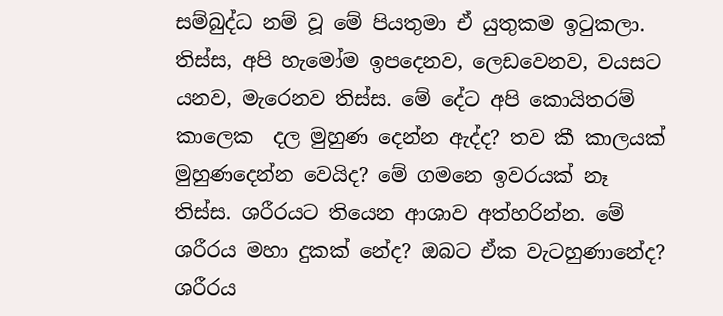සම්බුද්ධ නම් වූ මේ පියතුමා ඒ යුතුකම ඉටුකලා. තිස්ස, අපි හැමෝම ඉපදෙනව, ලෙඩවෙනව, වයසට යනව, මැරෙනව තිස්ස. මේ දේට අපි කොයිතරම් කාලෙක  දල මුහුණ දෙන්න ඇද්ද? තව කී කාලයක් මුහුණදෙන්න වෙයිද? මේ ගමනෙ ඉවරයක් නෑ තිස්ස. ශරීරයට තියෙන ආශාව අත්හරින්න. මේ ශරීරය මහා දුකක් නේද? ඔබට ඒක වැටහුණානේද? ශරීරය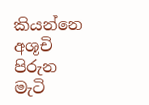කියන්නෙ අශූචි පිරුන මැටි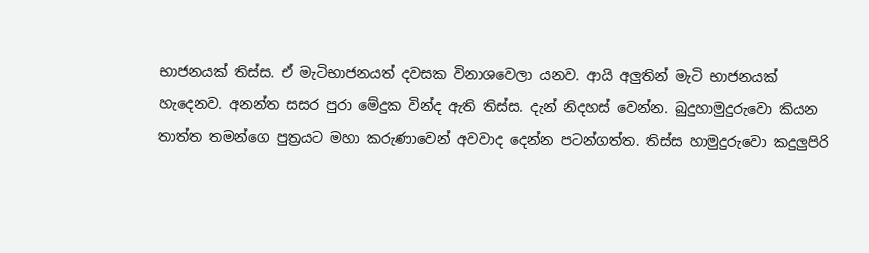භාජනයක් තිස්ස. ඒ මැටිභාජනයත් දවසක විනාශවෙලා යනව. ආයි අලුතින් මැටි භාජනයක් හැදෙනව. අනන්ත සසර පුරා මේදුක වින්ද ඇති තිස්ස. දැන් නිදහස් වෙන්න. බුදුහාමුදුරුවො කියන තාත්ත තමන්ගෙ පුත්‍රයට මහා කරුණාවෙන් අවවාද දෙන්න පටන්ගත්ත. තිස්ස හාමුදුරුවො කදුලුපිරි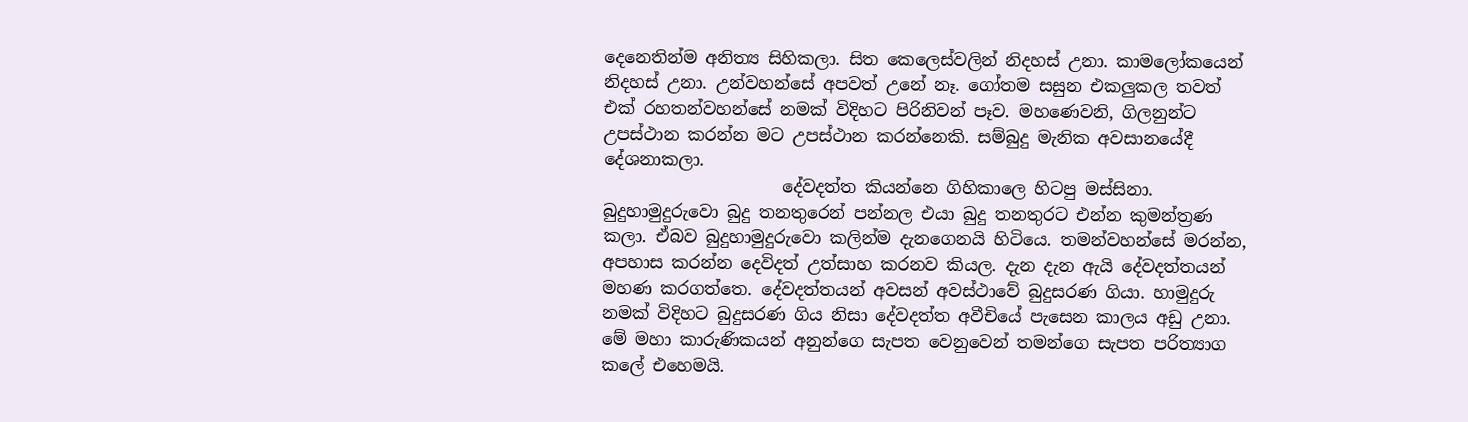දෙනෙතින්ම අනිත්‍ය සිහිකලා. සිත කෙලෙස්වලින් නිදහස් උනා. කාමලෝකයෙන් නිදහස් උනා. උන්වහන්සේ අපවත් උනේ නෑ. ගෝතම සසුන එකලුකල තවත් එක් රහතන්වහන්සේ නමක් විදිහට පිරිනිවන් පෑව. මහණෙවනි, ගිලනුන්ට උපස්ථාන කරන්න මට උපස්ථාන කරන්නෙකි. සම්බුදු මැනික අවසානයේදී දේශනාකලා.
                     දේවදත්ත කියන්නෙ ගිහිකාලෙ හිටපු මස්සිනා. බුදුහාමුදුරුවො බුදු තනතුරෙන් පන්නල එයා බුදු තනතුරට එන්න කුමන්ත්‍රණ කලා. ඒබව බුදුහාමුදුරුවො කලින්ම දැනගෙනයි හිටියෙ. තමන්වහන්සේ මරන්න, අපහාස කරන්න දෙවිදත් උත්සාහ කරනව කියල. දැන දැන ඇයි දේවදත්තයන් මහණ කරගත්තෙ. දේවදත්තයන් අවසන් අවස්ථාවේ බුදුසරණ ගියා. හාමුදුරු නමක් විදිහට බුදුසරණ ගිය නිසා දේවදත්ත අවීචියේ පැසෙන කාලය අඩු උනා. මේ මහා කාරුණිකයන් අනුන්ගෙ සැපත වෙනුවෙන් තමන්ගෙ සැපත පරිත්‍යාග කලේ එහෙමයි.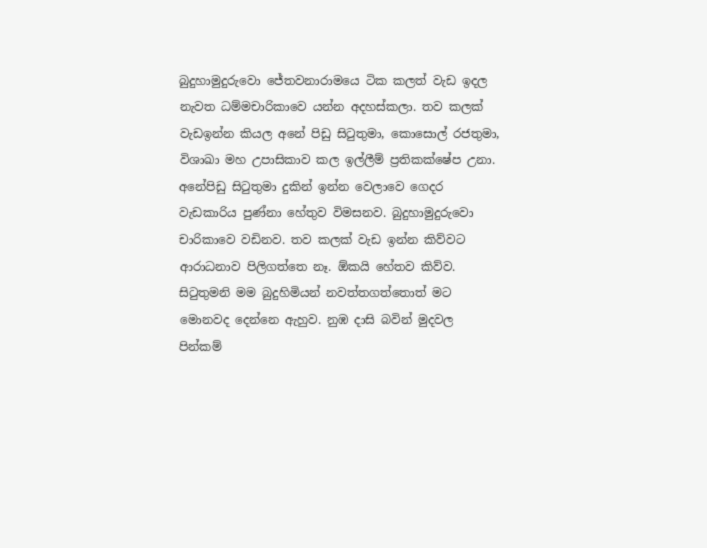බුදුහාමුදුරුවො ජේතවනාරාමයෙ ටික කලත් වැඩ ඉදල නැවත ධම්මචාරිකාවෙ යන්න අදහස්කලා. තව කලක් වැඩඉන්න කියල අනේ පිඩු සිටුතුමා, කොසොල් රජතුමා, විශාඛා මහ උපාසිකාව කල ඉල්ලීම් ප්‍රතිකක්ෂේප උනා. අනේපිඩු සිටුතුමා දුකින් ඉන්න වෙලාවෙ ගෙදර වැඩකාරිය පුණ්නා හේතුව විමසනව. බුදුහාමුදුරුවො චාරිකාවෙ වඩිනව. තව කලක් වැඩ ඉන්න කිව්වට ආරාධනාව පිලිගත්‍තෙ නෑ. ඕකයි හේතව කිව්ව. සිටුතුමනි මම බුදුහිමියන් නවත්තගත්තොත් මට මොනවද දෙන්නෙ ඇහුව. නුඹ දාසි බවින් මුදවල පින්කම්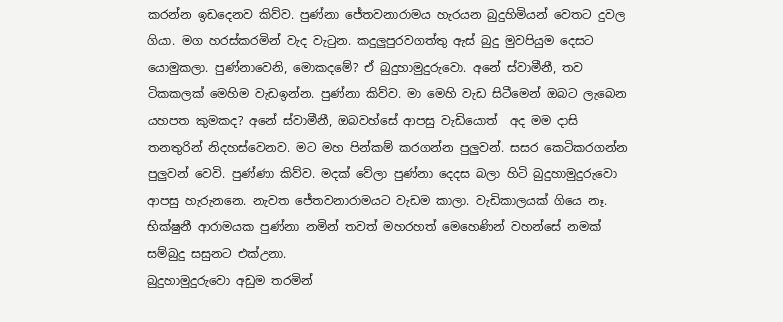කරන්න ඉඩදෙනව කිව්ව. පුණ්නා ජේතවනාරාමය හැරයන බුදුහිමියන් වෙතට දුවල ගියා. මග හරස්කරමින් වැද වැටුන. කදුලුපුරව‍ගත්තු ඇස් බුදු මුවපියුම දෙසට යොමුකලා. පුණ්නාවෙනි, මොකදමේ? ඒ බුදුහාමුදුරුවො. අනේ ස්වාමීනී, තව ටිකකලක් මෙහිම වැඩඉන්න. පුණ්නා කිව්ව. මා මෙහි වැඩ සිටීමෙන් ‍ඔබට ලැබෙන යහපත කුමකද? අනේ ස්වාමීනී, ඔබවහ්සේ ආපසු වැඩියොත්  අද මම දාසි තනතුරින් නිදහස්වෙනව. මට මහ පින්කම් කරගන්න පුලුවන්. සසර කෙටිකරගන්න පුලුවන් වෙවි. පුණ්ණා කිව්ව. මදක් වේලා පුණ්නා දෙදස බලා හිටි බුදුහාමුදුරුවො ආපසු හැරුනනෙ. නැවත ජේතවනාරාමයට වැඩම කාලා. වැඩිකාලයක් ගියෙ නෑ. භික්ෂුනී ආරාමයක පුණ්නා නමින් තවත් මහරහත් මෙහෙණින් වහන්සේ නමක් සම්බුදු සසුනට එක්උනා.
බුදුහාමුදුරුවො අඩුම තරමින්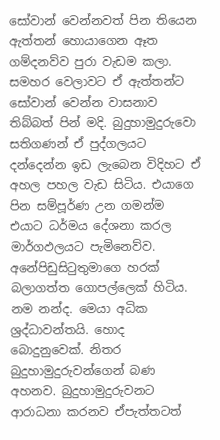සෝවාන් වෙන්නවත් පින තියෙන ඇත්තන් හොයාගෙන ඈත ගම්දනව්ව පුරා වැඩම කලා. සමහර වෙලාවට ඒ ඇත්තන්ට සෝවාන් වෙන්න වාසනාව තිබ්බත් පින් මදි. බුදුහාමුදුරුවො සතිගණන් ඒ පුද්ගලයට දන්දෙන්න ඉඩ ලැබෙන විදිහට ඒ අහල පහල වැඩ සිටිය. එයාගෙ පින සම්පූර්ණ උන ගමන්ම එයාට ධර්මය දේශනා කරල මාර්ගඵලයට පැමිනෙව්ව. අනේපිඩුසිටුතුමාගෙ හරක් බලාගත්ත ගොපල්ලෙක් හිටිය. නම නන්ද. මෙයා අධික ශ්‍රද්ධාවන්තයි. හොද බොදුනුවෙක්. නිතර බුදුහාමුදුරුවන්ගෙන් බණ අහනව. බුදුහාමුදුරුවනට ආරාධනා කරනව ඒපැත්තටත්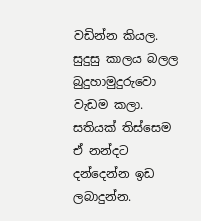වඩින්න කියල. සුදුසු කාලය බලල බුදුහාමුදුරුවො වැඩම කලා. සතියක් තිස්සෙම ඒ නන්දට දන්දෙන්න ඉඩ ලබාදුන්න.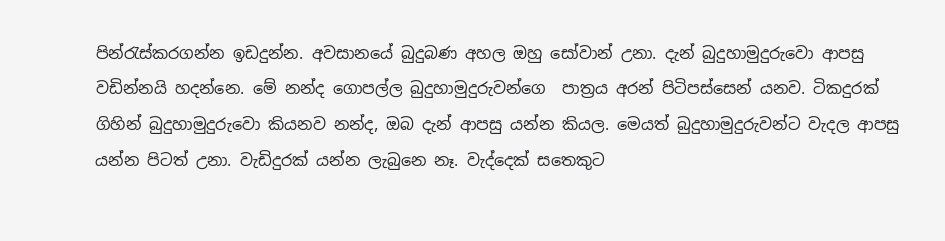පින්රැස්කරගන්න ඉඩදුන්න. අවසානයේ බුදුබණ අහල ඔහු සෝවාන් උනා. දැන් බුදුහාමුදුරුවො ආපසු වඩින්නයි හදන්නෙ. මේ නන්ද ගොපල්ල බුදුහාමුදුරුවන්ගෙ  පාත්‍රය අරන් පිටිපස්සෙන් යනව. ටිකදුරක් ගිහින් බුදුහාමුදුරුවො කියනව නන්ද, ඔබ දැන් ආපසු යන්න කියල. මෙයත් බුදුහාමුදුරුවන්ට වැදල ආපසු යන්න පිටත් උනා. වැඩිදුරක් යන්න ලැබුනෙ නෑ. වැද්දෙක් සතෙකුට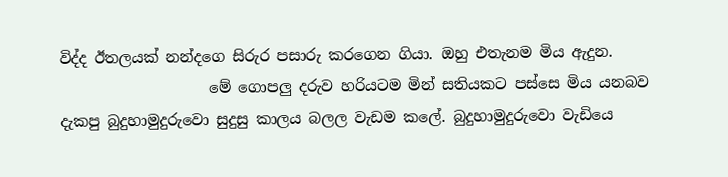විද්ද ඊතලයක් නන්දගෙ සිරුර පසාරු කරගෙන ගියා. ඔහු එතැනම මිය ඇදුන.
                    මේ ගොපලු දරුව හරියටම මින් සතියකට පස්සෙ මිය යනබව දැකපු බුදුහාමුදුරුවො සුදුසු කාලය බලල වැඩම කලේ. බුදුහාමුදුරුවො වැඩියෙ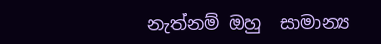නැත්නම් ඔහු  සාමාන්‍ය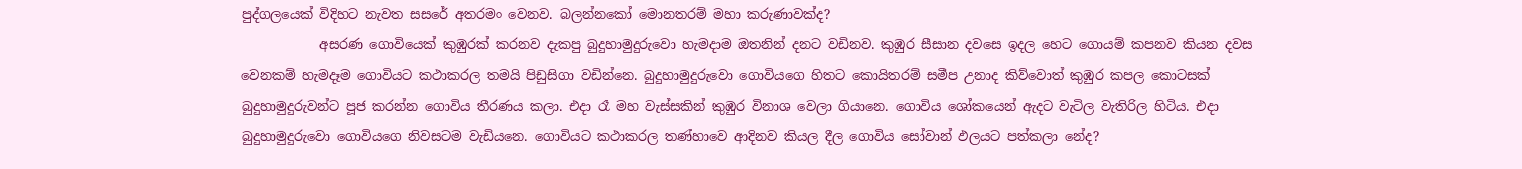පුද්ගලයෙක් විදිහට නැවත සසරේ අතරමං වෙනව. බලන්නකෝ මොනතරම් මහා කරුණාවක්ද?
            අසරණ ගොවියෙක් කුඹුරක් කරනව දැකපු බුදුහාමුදුරුවො හැමදාම ඔතනින් දනට වඩිනව. කුඹුර සීසාන දවසෙ ඉදල හෙට ගොයම් කපනව කියන දවස වෙනකම් හැමදෑම ගොවියට කථාකරල තමයි පිඩුසිගා වඩින්නෙ. බුදුහාමුදුරුවො ගොවියගෙ හිතට කොයිතරම් සමීප උනාද කිව්වොත් කුඹුර කපල කොටසක් බුදුහාමුදුරුවන්ට පූජ කරන්න ගොවිය තීරණය කලා. එදා රෑ මහ වැස්සකින් කුඹුර විනාශ වෙලා ගියානෙ. ගොවිය ශෝකයෙන් ඇදට වැටිල වැතිරිල හිටිය. එදා බුදුහාමුදුරුවො ගොවියගෙ නිවසටම වැඩියනෙ. ගොවියට කථාකරල තණ්හාවෙ ආදිනව කියල දීල ගොවිය සෝවාන් ඵලයට පත්කලා නේද?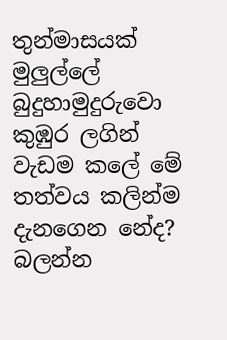තුන්මාසයක් මුලුල්ලේ බුදුහාමුදුරුවො කුඹුර ලගින් වැඩම කලේ මේ තත්වය කලින්ම දැනගෙන නේද? බලන්න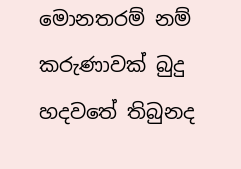මොනතරම් නම් කරුණාවක් බුදු හදවතේ තිබුනද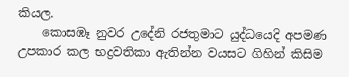කියල.
    කොසඹෑ නුවර උදේනි රජතුමාට යුද්ධයෙදි අපමණ උපකාර කල භද්‍රවතිකා ඇතින්න වයසට ගිහින් කිසිම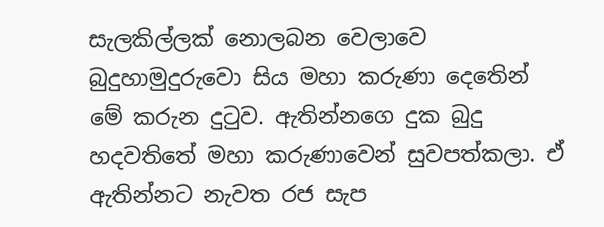සැලකිල්ලක් නොලබන වෙලාවෙ බුදුහාමුදුරුවො සිය මහා කරුණා දෙතෙින් මේ කරුන දුටුව. ඇතින්නගෙ දුක බුදු හදවතිතේ මහා කරුණ‍ාවෙන් සුවපත්කලා. ඒ ඇතින්නට නැවත රජ සැප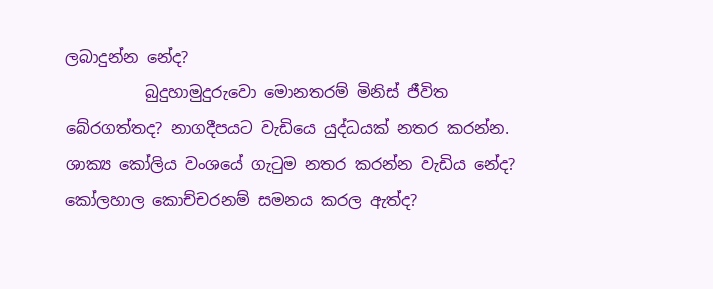ලබාදුන්න නේද?
          බුදුහාමුදුරුවො මොනතරම් මිනිස් ජීවිත බේරගත්තද? නාගදීපයට වැඩියෙ යුද්ධයක් නතර කරන්න. ශාක්‍ය කෝලිය වංශයේ ගැටුම නතර කරන්න වැඩිය නේද?  කෝලහාල කොච්චරනම් සමනය කරල ඇත්ද?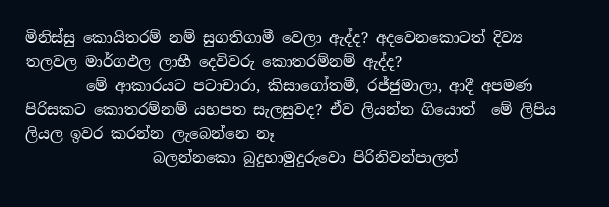මිනිස්සු කොයිතරම් නම් සුගතිගාමී වෙලා ඇද්ද? අදවෙනකොටත් දිව්‍ය තලවල මාර්ගඵල ලාභී දෙවිවරු කොතරම්නම් ඇද්ද?
        මේ ආකාරයට පටාචාරා, කිසාගෝතමී, රජ්ජුමාලා, ආදී අපමණ පිරිසකට කොතරම්නම් යහපත සැලසුවද? ඒව ලියන්න ගියොත්  මේ ලිපිය ලියල ඉවර කරන්න ලැබෙන්නෙ නෑ
                 බලන්නකො බුදුහාමුදුරුවො පිරිනිවන්පාලත්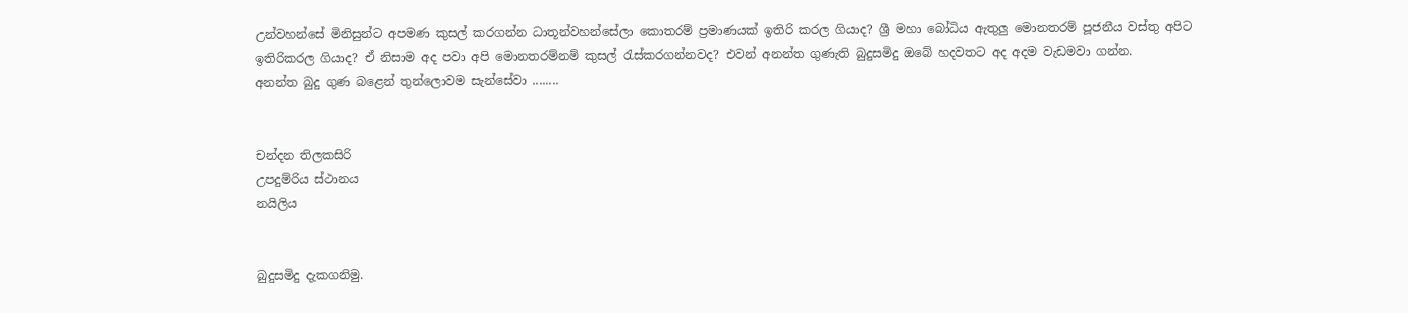උන්වහන්සේ මිනිසුන්ට අපමණ කුසල් කරගන්න ධාතූන්වහන්සේලා කොතරම් ප්‍රමාණයක් ඉතිරි කරල ගියාද? ශ්‍රී මහා බෝධිය ඇතුලු මොනතරම් පූජනීය වස්තු අපිට ඉතිරිකරල ගියාද? ඒ නිසාම අද පවා අපි මොනතරම්නම් කුසල් රැස්කරගන්නවද? එවන් අනන්ත ගුණැති බුදුසමිදු ඔබේ හදවතට අද අදම වැඩමවා ගන්න.
අනන්ත බුදු ගුණ බළෙන් තුන්ලොවම සැන්සේවා ........


චන්දන තිලකසිරි
උපදුම්රිය ස්ථානය
නයිලිය


බුදුසමිදු දැකගනිමු.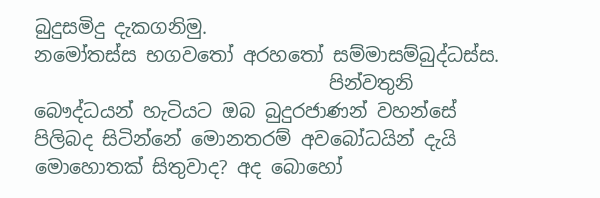බුදුසමිදු දැකගනිමු.
නමෝතස්ස භගවතෝ අරහතෝ සම්මාසම්බුද්ධස්ස.
                               පින්වතුනි බෞද්ධයන් හැටියට ඔබ බුදුරජාණන් වහන්සේ පිලිබද සිටින්නේ මොනතරම් අවබෝධයින් දැයි මොහොතක් සිතුවාද? අද බොහෝ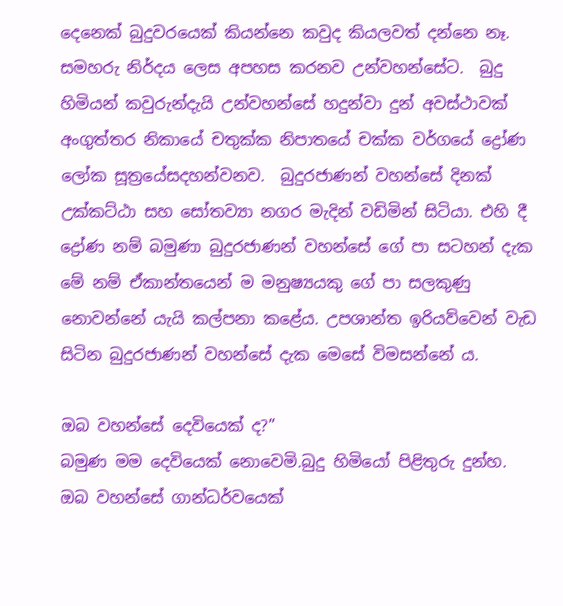දෙනෙක් බුදුවරයෙක් කියන්නෙ කවුද කියලවත් දන්නෙ නෑ. සමහරු නිර්දය ලෙස අපහස කරනව උන්වහන්සේට.  බුදු හිමියන් කවුරුන්දැයි උන්වහන්සේ හදුන්වා දුන් අවස්ථාවක්‌  අංගුත්තර නිකායේ චතුක්‌ක නිපාතයේ චක්‌ක වර්ගයේ ද්‍රෝණ ලෝක සූත්‍රයේසදහන්වනව.  බුදුරජාණන් වහන්සේ දිනක් උක්කට්ඨා සහ සෝතව්‍යා නගර මැදින් වඩිමින් සිටියා. එහි දී ද්‍රෝණ නම් බමුණා බුදුරජාණන් වහන්සේ ගේ පා සටහන් දැක මේ නම් ඒකාන්තයෙන් ම මනුෂ්‍යයකු ගේ පා සලකුණු නොවන්නේ යැයි කල්පනා කළේය. උපශාන්ත ඉරියව්වෙන් වැඩ සිටින බුදුරජාණන් වහන්සේ දැක මෙසේ විමසන්නේ ය.

ඔබ වහන්සේ දෙවියෙක් ද?”
බමුණ මම දෙවියෙක් නොවෙමි.බුදු හිමියෝ පිළිතුරු දුන්හ.
ඔබ වහන්සේ ගාන්ධර්වයෙක්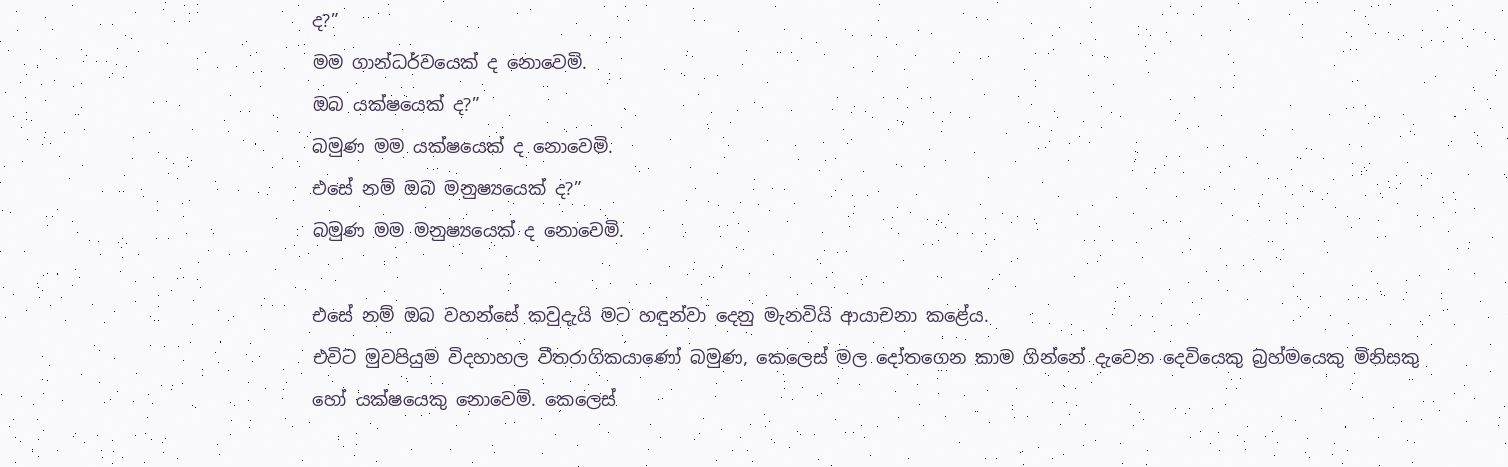ද?”
මම ගාන්ධර්වයෙක් ද නොවෙමි.
ඔබ යක්ෂයෙක් ද?”
බමුණ මම යක්ෂයෙක් ද නොවෙමි.
එසේ නම් ඔබ මනුෂ්‍යයෙක් ද?”
බමුණ මම මනුෂ්‍යයෙක් ද නොවෙමි.

එසේ නම් ඔබ වහන්සේ කවුදැයි මට හඳුන්වා දෙනු මැනවියි ආයාචනා කළේය.
එවිට මුවපියුම විදහාහල වීතරාගිකයාණෝ බමුණ, කෙලෙස් මල දෝතගෙන කාම ගින්නේ දැවෙන දෙවියෙකු බ්‍රහ්මයෙකු මිනිසකු හෝ යක්ෂයෙකු නොවෙමි. කෙලෙස්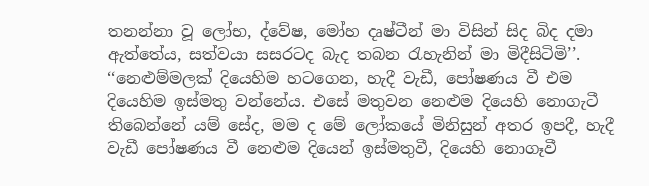තනන්නා වූ ලෝභ, ද්වේෂ, මෝහ දෘෂ්ටීන් මා විසින් සිද බිද දමා ඇත්තේය, සත්වයා සසරටද බැද තබන ‍රැහැනින් මා මිදීසිටිමි’’. ‘‘නෙළුම්මලක්‌ දියෙහිම හටගෙන, හැදී වැඩී, පෝෂණය වී එම දියෙහිම ඉස්‌මතු වන්නේය. එසේ මතුවන නෙළුම දියෙහි නොගැටී තිබෙන්නේ යම් සේද, මම ද මේ ලෝකයේ මිනිසුන් අතර ඉපදී, හැදී වැඩී පෝෂණය වී නෙළුම දියෙන් ඉස්‌මතුවී, දියෙහි නොගෑවී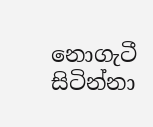නොගැටී සිටින්නා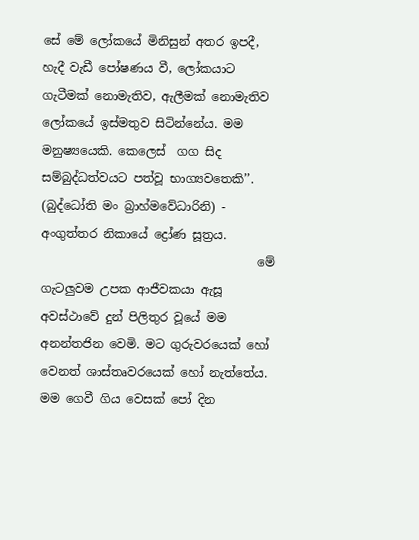සේ මේ ලෝකයේ මිනිසුන් අතර ඉපදී, හැදී වැඩී පෝෂණය වී, ලෝකයාට ගැටීමක්‌ නොමැතිව, ඇලීමක්‌ නොමැතිව ලෝකයේ ඉස්‌මතුව සිටින්නේය. මම මනුෂ්‍යයෙකි. කෙලෙස්  ගග සිද සම්බුද්ධත්වයට පත්වූ භාග්‍යවතෙකි’’. (බුද්ධෝති මං බ්‍රාහ්මවේධාරිනි) -     අංගුත්තර නිකායේ ද්‍රෝණ සූත්‍රය.
                                    මේ ගැටලුවම උපක ආජීවකයා ඇසූ අවස්ථාවේ දුන් පිලිතුර වූයේ මම අනන්තජින වෙමි. මට ගුරුවරයෙක්‌ හෝ වෙනත් ශාස්‌තෘවරයෙක්‌ හෝ නැත්තේය. මම ගෙවී ගිය වෙසක්‌ පෝ දින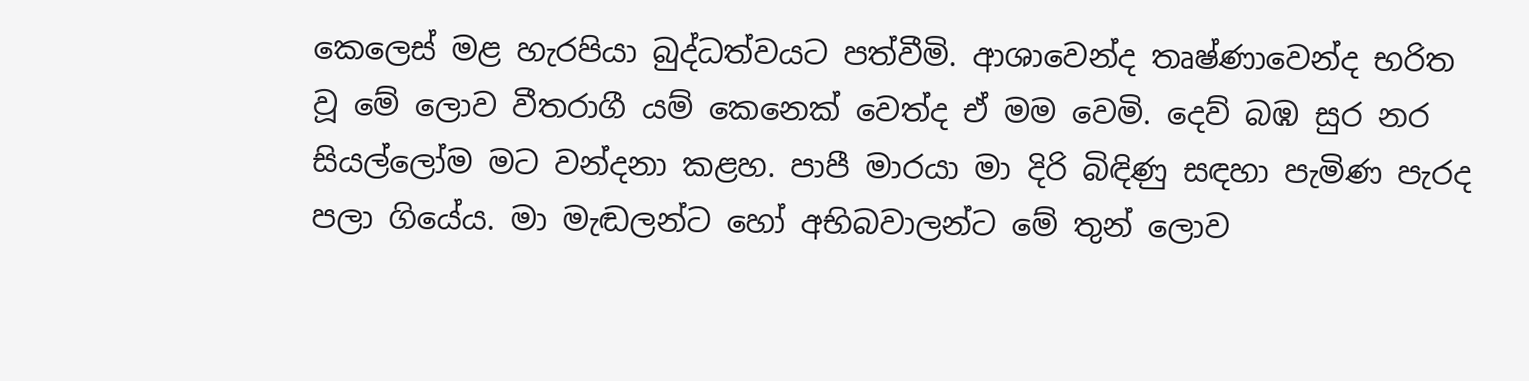කෙලෙස්‌ මළ හැරපියා බුද්ධත්වයට පත්වීමි. ආශාවෙන්ද තෘෂ්ණාවෙන්ද භරිත වූ මේ ලොව වීතරාගී යම් කෙනෙක්‌ වෙත්ද ඒ මම වෙමි. දෙව් බඹ සුර නර සියල්ලෝම මට වන්දනා කළහ. පාපී මාරයා මා දිරි බිඳිණු සඳහා පැමිණ පැරද පලා ගියේය. මා මැඬලන්ට හෝ අභිබවාලන්ට මේ තුන් ලොව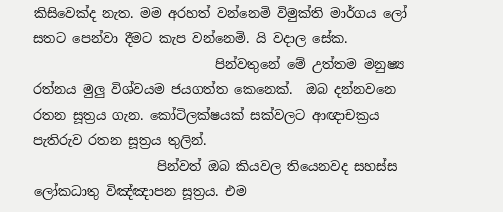කිසිවෙක්‌ද නැත. මම අරහත් වන්නෙමි විමුක්‌ති මාර්ගය ලෝ සතට පෙන්වා දීමට කැප වන්නෙමි. යි වදාල සේක.
                            පින්වතුනේ මේ උත්තම මනුෂ්‍ය රත්නය මුලු විශ්වයම ජයගත්ත කෙනෙක්.  ඔබ දන්නවනෙ රතන සූත්‍රය ගැන. කෝටිලක්ෂයක් සක්වලට ආඥාචක්‍රය පැතිරුව රතන සූත්‍රය තුලින්.
                   පින්වත් ඔබ කියවල තියෙනවද සහස්ස ලෝකධාතු විඤ්ඤාපන සූත්‍රය. එම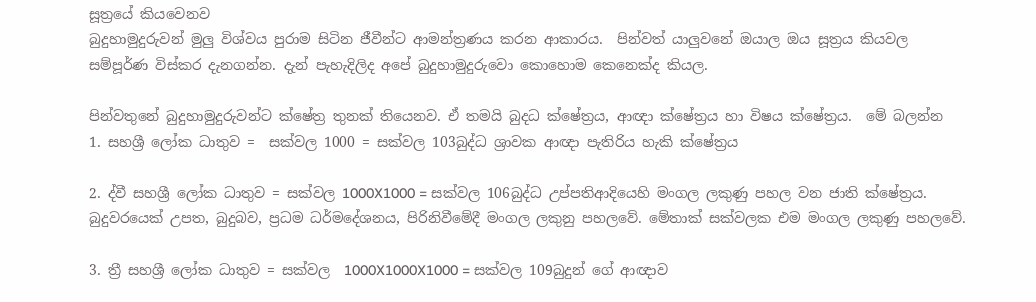සූත්‍රයේ කියවෙනව
බුදුහාමුදුරුවන් මුලු විශ්වය පුරාම සිටින ජීවීන්ට ආමන්ත්‍රණය කරන ආකාරය.  පින්වත් යාලුවනේ ඔයාල ඔය සූත්‍රය කියවල සම්පූර්ණ ‍විස්කර දැනගන්න. දැන් පැහැදිලිද අපේ බුදුහාමුදුරුවො කොහොම කෙනෙක්ද කියල.

පින්වතුනේ බුදුහාමුදුරුවන්ට ක්ෂේත්‍ර තුනක් තියෙනව. ඒ තමයි බුදධ ක්ෂේත්‍රය, ආඥා ක්ෂේත්‍රය හා විෂය ක්ෂේත්‍රය.  මේ බලන්න
1. සහශ්‍රී ලෝක ධාතුව =  සක්වල 1000 = සක්වල 103බුද්ධ ශ්‍රාවක ආඥා පැතිරිය හැකි ක්ෂේත්‍රය

2. ද්වී සහශ්‍රී ලෝක ධාතුව = සක්වල 1000X1000 = සක්වල 106බුද්ධ උප්පතිආදියෙහි මංගල ලකුණු පහල වන ජාති ක්ෂේත්‍රය. බුදුවරයෙක් උපත, බුදුබව, ප්‍රධම ධර්මදේශනය, පිරිනිවීමේදී මංගල ලකුනු පහලවේ. මේතාක් සක්වලක එම මංගල ලකුණු පහලවේ.

3. ත්‍රී සහශ්‍රී ලෝක ධාතුව = සක්වල  1000X1000X1000 = සක්වල 109බුදුන් ගේ ආඥාව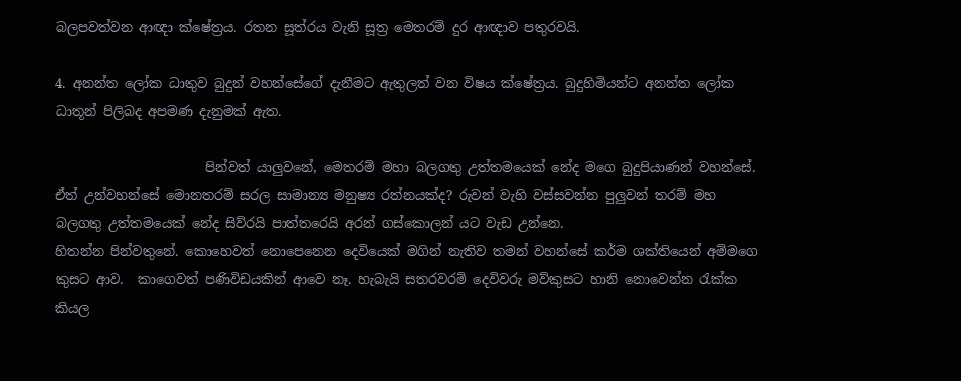බලපවත්වන ආඥා ක්ෂේත්‍රය. රතන සූත්රය වැනි සූත්‍ර මෙතරම් දුර ආඥාව පතුරවයි.

4. අනන්ත ලෝක ධාතුව බුදුන් වහන්සේගේ දැනීමට ඇතුලත් වන විෂය ක්ෂේත්‍රය. බුදුහිමියන්ට අනන්ත ලෝක ධාතූන් පිලිබද අපමණ දැනුමක් ඇත.

                       පින්වත් යාලුවනේ, මෙතරම් මහා බලගතු උත්තමයෙක් නේද මගෙ බුදුපියාණන් වහන්සේ. ඒත් උන්වහන්සේ මොනතරම් සරල සාමාන්‍ය මනුෂ්‍ය රත්නයක්ද? රුවන් වැහි වස්සවන්න පුලුවන් තරම් මහ බලගතු උත්තමයෙක් නේද සිව්රයි පාත්තරෙයි අරන් ගස්කොලන් යට වැඩ උන්නෙ.
හිතන්න පින්වතුනේ. කොහෙවත් නොපෙනෙන දෙවියෙක් මගින් නැතිව තමන් වහන්සේ කර්ම ශක්තියෙන් අම්මගෙ කුසට ආව.  කාගෙවත් පණිවිඩයකින් ආවෙ නෑ. හැබැයි සතරවරම් දෙවිවරු මව්කුසට හානි නොවෙන්න රැක්ක කියල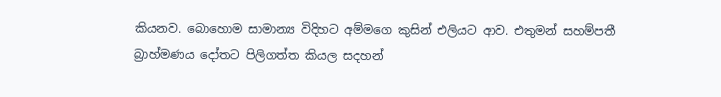කියනව. බොහොම සාමාන්‍ය විදිහට අම්මගෙ කුසින් එලියට ආව. එතුමන් සහම්පතී බ්‍රාහ්මණය දෝතට පිලිගත්ත කියල සදහන්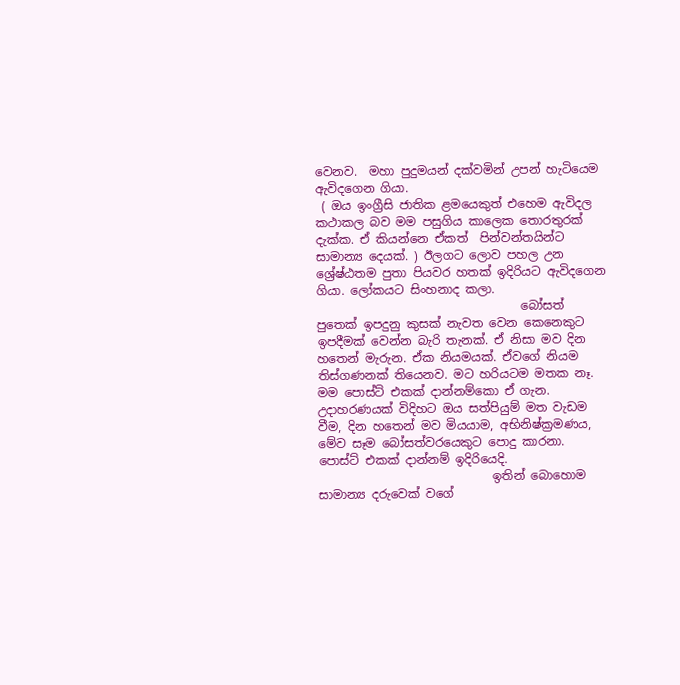වෙනව.  මහා පුදුමයන් දක්වමින් උපන් හැටියෙම ඇවිදගෙන ගියා.
 ( ඔය ඉංග්‍රීසි ජාතික ළමයෙකුත් එහෙම ඇවිදල කථාකල බව මම පසුගිය කාලෙක තොරතුරක් දැක්ක. ඒ කියන්නෙ ඒකත්  පින්වන්තයින්ට සාමාන්‍ය දෙයක්. ) ඊලග‍ට ලොව පහල උන ශ්‍රේෂ්ඨතම පුතා පියවර හතක් ඉදිරියට ඇවිදගෙන ගියා. ලෝකයට සිංහනාද කලා.
                                  බෝසත් පුතෙක් ඉපදුනු කුසක් නැවත වෙන කෙනෙකුට ඉපදීමක් වෙන්න බැරි තැනක්. ඒ නිසා මව දින හතෙන් මැරුන. ඒක නියමයක්. ඒවගේ නියම තිස්ගණනක් තියෙනව. මට හරියටම මතක නෑ. මම පොස්ට් එකක් දාන්නම්කො ඒ ගැන.  උදාහරණයක් විදිහට ඔය සත්පියුම් මත වැඩම වීම, දින හතෙන් මව මියයාම, අභිනිෂ්ක්‍රමණය, මේව සෑම බෝසත්වරයෙකුට පොදු කාරනා.  පොස්ට් එකක් දාන්නම් ඉදිරියෙදි.
                             ඉතින් බොහොම සාමාන්‍ය දරුවෙක් වගේ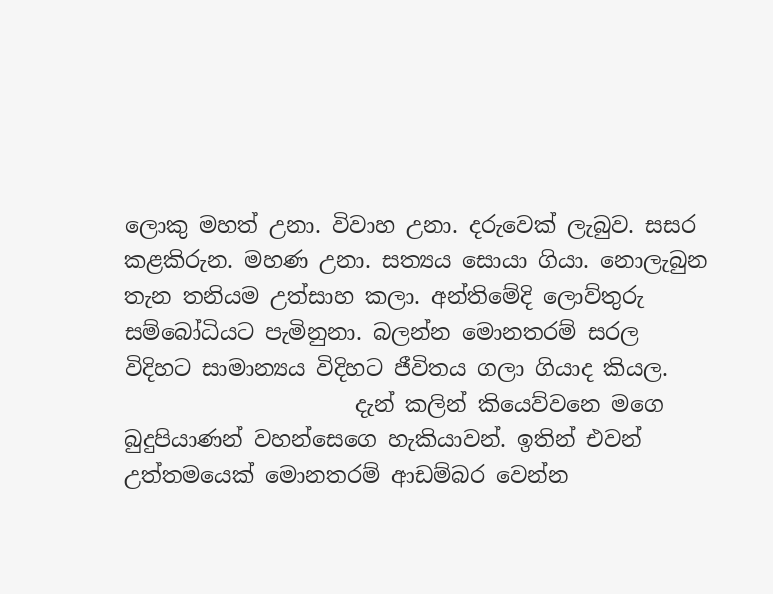ලොකු මහත් උනා. විවාහ උනා. දරුවෙක් ලැබුව. සසර කළකිරුන. මහණ උනා. සත්‍යය සොයා ගියා. නොලැබුන තැන තනියම උත්සාහ කලා. අන්තිමේදි ලොව්තුරු සම්බෝධියට පැමිනුනා. බලන්න මොනතරම් සරල විදිහට සාමාන්‍යය විදිහට ජීවිතය ගලා ගියාද කියල.
                     දැන් කලින් කියෙව්වනෙ මගෙ බුදුපියාණන් වහන්සෙගෙ හැකියාවන්. ඉතින් එවන් උත්තමයෙක් මොනතරම් ආඩම්බර වෙන්න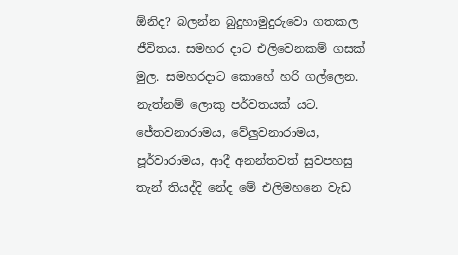ඕනිද? බලන්න බුදුහාමුදුරුවො ගතකල ජීවිතය. සමහර දාට එලිවෙනකම් ගසක් මුල. සමහරදාට කොහේ හරි ගල්ලෙන. නැත්නම් ලොකු පර්වතයක් යට. ජේතවනාරාමය, වේලුවනාරාමය, පූර්වාරාමය, ආදී අනන්තවත් සුවපහසු තැන් තියද්දි නේද මේ එලිමහනෙ වැඩ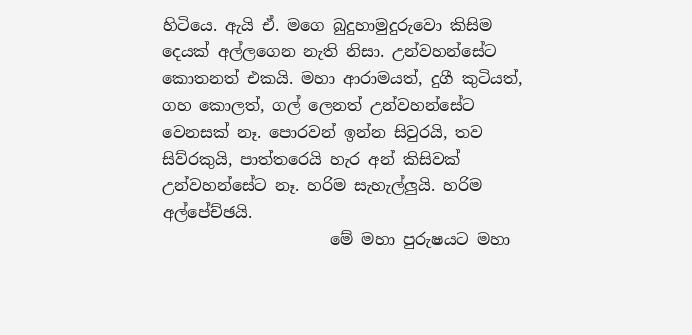හිටියෙ. ඇයි ඒ. මගෙ බුදුහාමුදුරුවො කිසිම දෙයක් අල්ලගෙන නැති නිසා. උන්වහන්සේට කොතනත් එකයි. මහා ආරාමයත්, දුගී කුටියත්, ගහ කොලත්, ගල් ලෙනත් උන්වහන්සේට වෙනසක් නෑ. පොරවන් ඉන්න සිවුරයි, තව සිව්රකුයි, පාත්තරෙයි හැර අන් කිසිවක් උන්වහන්සේට නෑ. හරිම සැහැල්ලුයි. හරිම අල්පේච්ඡයි.
                     මේ මහා පුරුෂයට මහා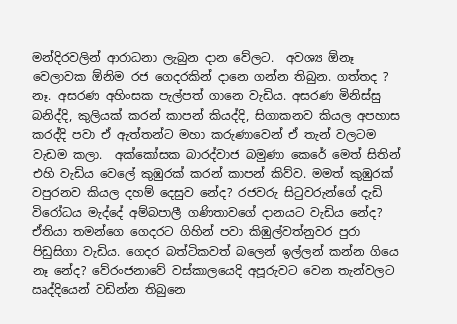මන්දිරවලින් ආරාධනා ලැබුන දාන වේලට.  අවශ්‍ය ඕනෑ වෙලාවක ඕනිම රජ ගෙදරකින් දානෙ ගන්න තිබුන. ගත්තද ? නෑ. අසරණ අහිංසක පැල්පත් ගානෙ වැඩිය. අසරණ මිනිස්සු බනිද්දි, කුලියක් කරන් කාපන් කියද්දි, සිගාකනව කියල අපහාස කරද්දි පවා ඒ ඇත්තන්ට මහා කරුණාවෙන් ඒ තැන් වලටම වැඩම කලා.  අක්කෝසක බාරද්වාජ බමුණා කෙරේ මෙත් සිතින් එහි වැඩිය වෙලේ කුඹුරක් කරන් කාපන් කිව්ව. මමත් කුඹුරක් වපුරනව කියල දහම් දෙසුව නේද? රජවරු සිටුවරුන්ගේ දැඩි විරෝධය මැද්දේ අම්බපාලී ගණිතාවගේ දානයට වැඩිය නේද? ඒතියා තමන්ගෙ ගෙදරට ගිහින් පවා කිඹුල්වත්නුවර පුරා පිඩුසිගා වැඩිය. ගෙදර බත්ටිකවත් බලෙන් ඉල්ලන් කන්න ගියෙ නෑ නේද? වේරංජනාවේ වස්කාලයෙදි අපූරුවට වෙන තැන්වලට ඍද්දියෙන් වඩින්න තිබුනෙ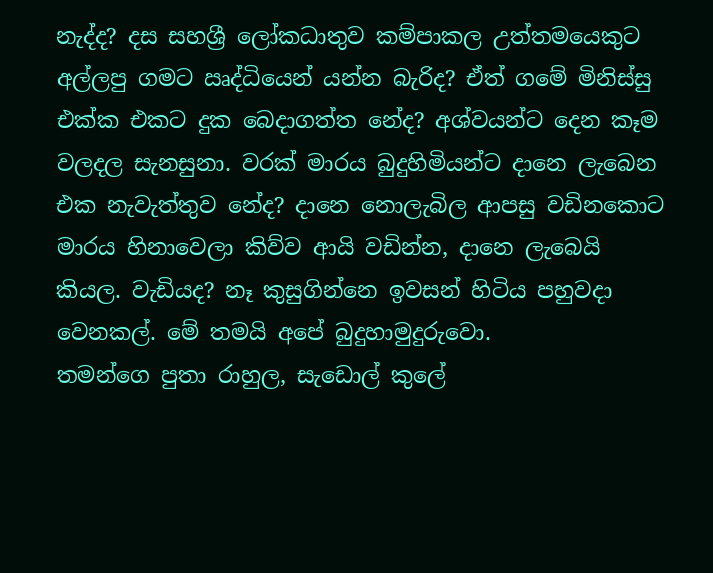නැද්ද? දස සහශ්‍රී ලෝකධාතුව කම්පාකල උත්තමයෙකුට අල්ලපු ගමට ඍද්ධියෙන් යන්න බැරිද? ඒත් ගමේ මිනිස්සු එක්ක එකට දුක බෙදාගත්ත නේද? අශ්වයන්ට දෙන කෑම වලදල සැනසුනා. වරක් මාරය බුදුහිමියන්ට දානෙ ලැබෙන එක නැවැත්තුව නේද? දානෙ නොලැබිල ආපසු වඩිනකොට මාරය හිනාවෙලා කිව්ව ආයි වඩින්න, දානෙ ලැබෙයි කියල. වැඩියද? නෑ කුසුගින්නෙ ඉවසන් හිටිය පහුවදා වෙනකල්. මේ තමයි අපේ බුදුහාමුදුරුවො.
තමන්ගෙ පුතා රාහුල, සැඩොල් කුලේ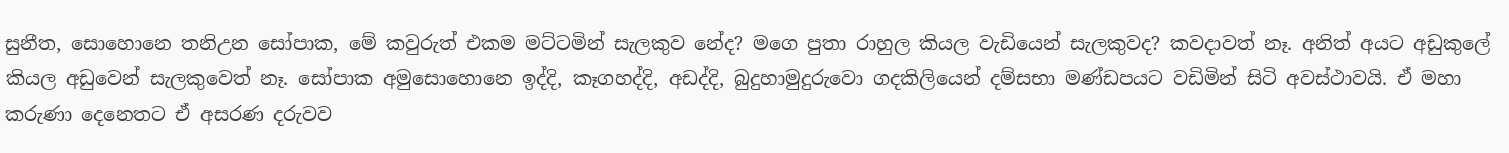සුනීත, සොහොනෙ තනිඋන සෝපාක, මේ කවුරුත් එකම මට්ටමින් සැලකුව නේද? මගෙ පුතා රාහුල කියල වැඩියෙන් සැලකුවද? කවදාවත් නෑ. අනිත් අයට අඩුකුලේ කියල අඩුවෙන් සැලකුවෙත් නෑ. සෝපාක අමුසොහොනෙ ඉද්දි, කෑගහද්දි, අඩද්දි, බුදුහාමුදුරුවො ගදකිලියෙන් දම්සභා මණ්ඩපයට වඩිමින් සිටි අවස්ථාවයි. ඒ මහා කරුණා දෙනෙතට ඒ අසරණ දරුවව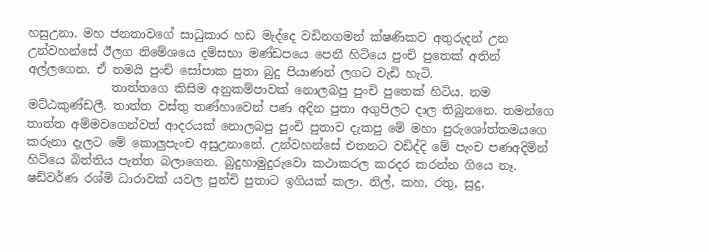හසුඋනා. මහ ජනතාවගේ සාධුකාර හඩ මැද්දෙ වඩිනගමන් ක්ෂණිකව අතුරුදන් උන උන්වහන්සේ ඊලග නිමේශයෙ දම්සභා මණ්ඩපයෙ පෙනී හිටියෙ පුංචි පුතෙක් අතින් අල්ලගෙන. ඒ තමයි පුංචි සෝපාක පුතා බුදු පියාණන් ලගට වැඩි හැටි.
              තාත්තගෙ කිසිම අනුකම්පාවක් නොලබපු පුංචි පුතෙක් හිටිය. නම මට්ඨකුණ්ඩලී. තාත්ත වස්තු තණ්හාවෙන් පණ අදින පුතා අගුපිලට දාල තිබුනනෙ. තමන්ගෙ තාත්ත අම්මවගෙන්වත් ආදරයක් නොලබපු පුංචි පුතාව දැකපු මේ මහා පුරුශෝත්තමයගෙ කරුනා දැලට මේ කොලුපැංච අසුඋනානේ. උන්වහන්සේ එතනට වඩිද්දි මේ පැංච පණඅදිමින් හිටියෙ බිත්තිය පැත්ත බලාගෙන. බුදුහාමුදුරුවො කථාකරල කරදර කරන්න ගියෙ නෑ. ෂඩ්වර්ණ රශ්මි ධාරාවක් යවල පුන්චි පුතාට ඉගියක් කලා. නිල්, කහ, රතු, සුදු,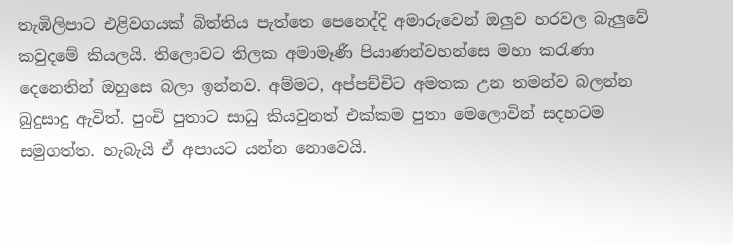තැඹිලිපාට එළිවගයක් බිත්තිය පැත්තෙ පෙනෙද්දි අමාරුවෙන් ඔලුව හරවල බැලුවේ කවුදමේ කියලයි. තිලොවට තිලක අමාමෑණී පියාණන්වහන්සෙ මහා කරැණා දෙනෙතින් ඔහුසෙ බලා ඉන්නව. අම්මට, අප්පච්චිට අමතක උන තමන්ව බලන්න බුදුසාදු ඇවිත්. පුංචි පුතාට සාධු කියවුනත් එක්කම පුතා මෙලොවින් සදහටම  සමුගත්ත. හැබැයි ඒ අපායට යන්න නොවෙයි.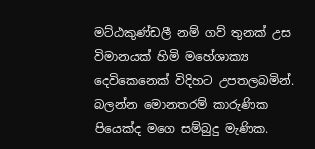මට්ඨකුණ්ඩලී නම් ගව් තුනක් උස විමානයක් හිමි මහේශාක්‍ය දෙවිකෙනෙක් විදිහට උපතලබමින්. බලන්න මොනතරම් කාරුණික පියෙක්ද මගෙ සම්බුදු මැණික.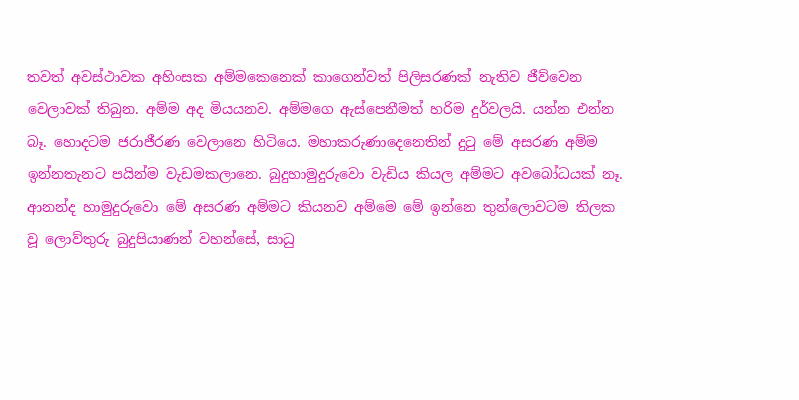තවත් අවස්ථාවක අහිංසක අම්මකෙනෙක් කාගෙන්වත් පිලිසරණක් නැතිව ජීව්වෙන වෙලාවක් තිබුන. අම්ම අද මියයනව. අම්මගෙ ඇස්පෙනීමත් හරිම දුර්වලයි. යන්න එන්න බෑ. හොදටම ජරාජීරණ වෙලානෙ හිටියෙ. මහාකරුණාදෙනෙතින් දුටු මේ අසරණ අම්ම ඉන්නතැනට පයින්ම වැඩමකලානෙ. බුදුහාමුදුරුවො වැඩිය කියල අම්මට අවබෝධයක් නෑ. ආනන්ද හාමුදුරුවො මේ අසරණ අම්මට කියනව අම්මෙ මේ ඉන්නෙ තුන්ලොවටම තිලක වූ ලොව්තුරු බුදුපියාණන් වහන්සේ, සාධු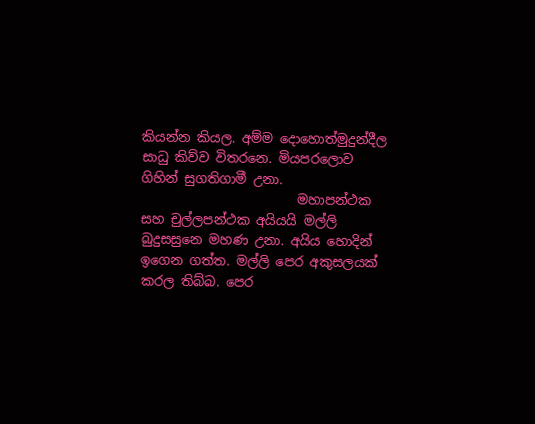කියන්න කියල. අම්ම දොහොත්මුදුන්දීල සාධු කිව්ව විතරනෙ. මියපරලොව ගිහින් සුගතිගාමී උනා.
                        මහාපන්ථක සහ චුල්ලපන්ථක අයියයි මල්ලි බුදුසසුනෙ මහණ උනා. අයිය හොදින් ඉගෙන ගත්ත. මල්ලි පෙර අකුසලයක් කරල තිබ්බ. පෙර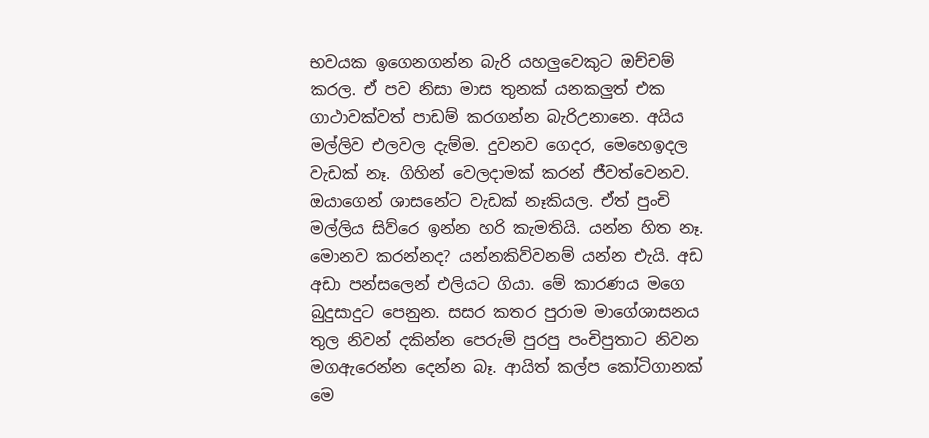භවයක ඉගෙනගන්න බැරි යහලුවෙකුට ඔච්චම් කරල. ඒ පව නිසා මාස තුනක් යනකලුත් එක ගාථාවක්වත් පාඩම් කරගන්න බැරිඋනානෙ. අයිය මල්ලිව එලවල දැම්ම. දුවනව ගෙදර, මෙහෙඉදල වැඩක් නෑ. ගිහින් වෙලදාමක් කරන් ජීවත්වෙනව. ඔයාගෙන් ශාසනේට වැඩක් නෑකියල. ඒත් පුංචි මල්ලිය සිව්රෙ ඉන්න හරි කැමතියි. යන්න හිත නෑ. මොනව කරන්නද? යන්නකිව්වනම් යන්න එැයි. අඩ අඩා පන්සලෙන් එලියට ගියා. මේ කාරණය මගෙ බුදුසාදුට පෙනුන. සසර කතර පුරාම මාගේශාසනය තුල නිවන් දකින්න පෙරුම් පුරපු පංචිපුතාට නිවන ම‍ගඇරෙන්න දෙන්න බෑ. ආයිත් කල්ප කෝටිගානක් මෙ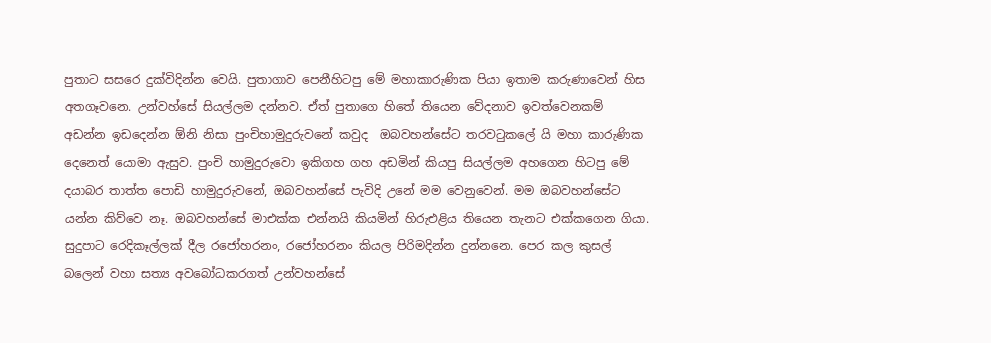පුතාට සසරෙ දුක්විදින්න වෙයි. පුතාගාව පෙනීහිටපු මේ මහාකාරුණික පියා ඉතාම කරුණාවෙන් හිස අතගෑවනෙ. උන්වහ්සේ සියල්ලම දන්නව. ඒත් පුතාගෙ හිතේ තියෙන වේදනාව ඉවත්වෙනකම් අඩන්න ඉඩදෙන්න ඕනි නිසා පුංචිහාමුදුරුවනේ කවුද  ඔබවහන්සේට තරවටුකලේ යි මහා කාරුණික දෙනෙත් යොමා ඇසුව. පුංචි හාමුදුරුවො ඉකිගහ ගහ අඩමින් කියපු සියල්ලම අහගෙන හිටපු මේ දයාබර තාත්ත පොඩි හාමුදුරුවනේ, ඔබවහන්සේ පැවිදි උනේ මම වෙනුවෙන්. මම ඔබවහන්සේට යන්න කිව්වෙ නෑ. ඔබවහන්සේ මාඑක්ක එන්නයි කියමින් හිරුඑළිය තියෙන තැනට එක්කගෙන ගියා. සුදුපාට රෙදිකෑල්ලක් දීල රජෝහරනං, රජෝහරනං කියල පිරිමදින්න දුන්නනෙ. පෙර කල කුසල් බලෙන් වහා සත්‍ය අවබෝධකරගත් උන්වහන්සේ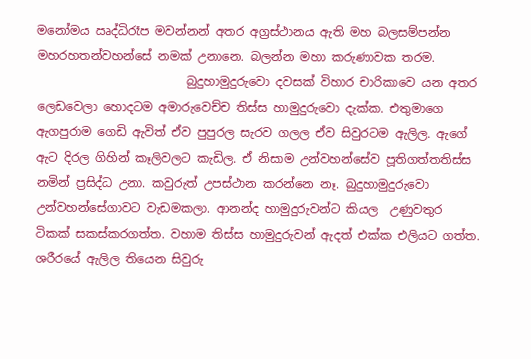මනෝමය ඍද්ධිරෑප මවන්නන් අතර අග්‍රස්ථානය ඇති මහ බලසම්පන්න මහරහතන්වහන්සේ නමක් උනානෙ. බලන්න මහා කරුණාවක තරම.
                         බුදුහාමුදුරුවො දවසක් විහාර චාරිකාවෙ යන අතර ලෙඩවෙලා හොදටම අමාරුවෙච්ච තිස්ස හාමුදුරුවො දැක්ක. එතුමාගෙ ඇගපුරාම ගෙඩි ඇවිත් ඒව පුපුරල සැරව ගලල ඒව සිවුරටම ඇලිල. ඇගේ ඇට දිරල ගිහින් කෑලිවලට කැඩිල. ඒ නිසාම උන්වහන්සේව පූතිගත්තතිස්ස නමින් ප්‍රසිද්ධ උනා. කවුරුත් උපස්ථාන කරන්නෙ නෑ. බුදුහාමුදුරුවො උන්වහන්සේගාවට වැඩමකලා. ආනන්ද හාමුදුරුවන්ට කියල  උණුවතුර ටිකක් සකස්කරගත්ත. වහාම තිස්ස හාමුදුරුවන් ඇදත් එක්ක එලියට ගත්ත. ශරීරයේ ඇලිල තියෙන සිවුරු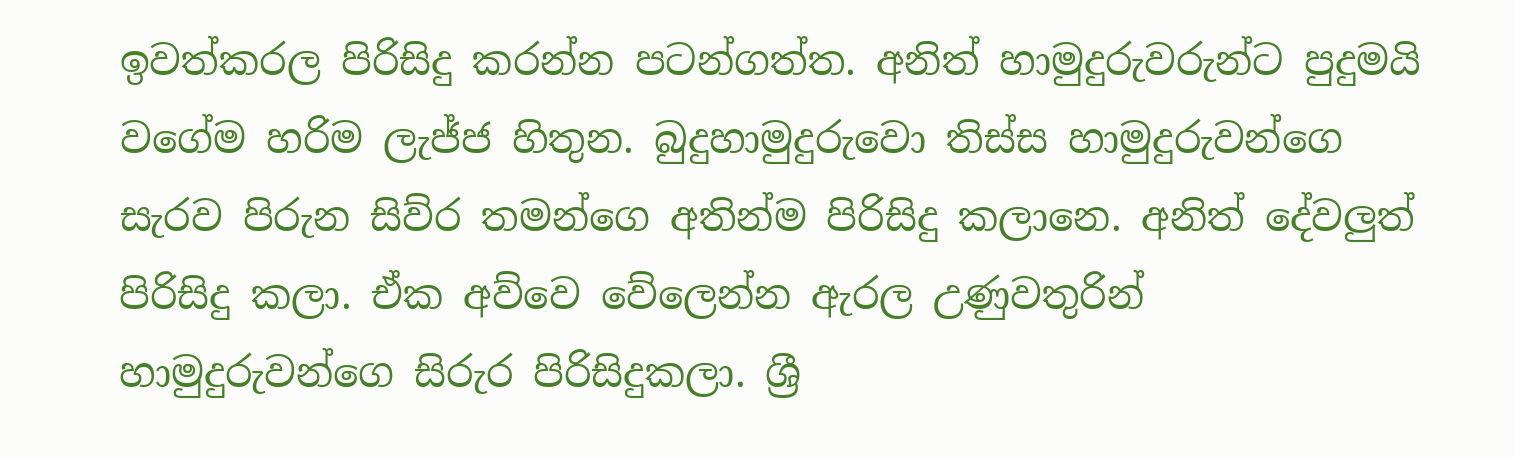ඉවත්කරල පිරිසිදු කරන්න පටන්ගත්ත. අනිත් හාමුදුරුවරුන්ට පුදුමයි වගේම හරිම ලැජ්ජ හිතුන. බුදුහාමුදුරුවො තිස්ස හාමුදුරුවන්ගෙ සැරව පිරුන සිව්ර තමන්ගෙ අතින්ම පිරිසිදු කලානෙ. අනිත් දේවලුත් පිරිසිදු කලා. ඒක අව්වෙ වේලෙන්න ඇරල උණුවතුරින් හාමුදුරුවන්ගෙ සිරුර පිරිසිදුකලා. ශ්‍රී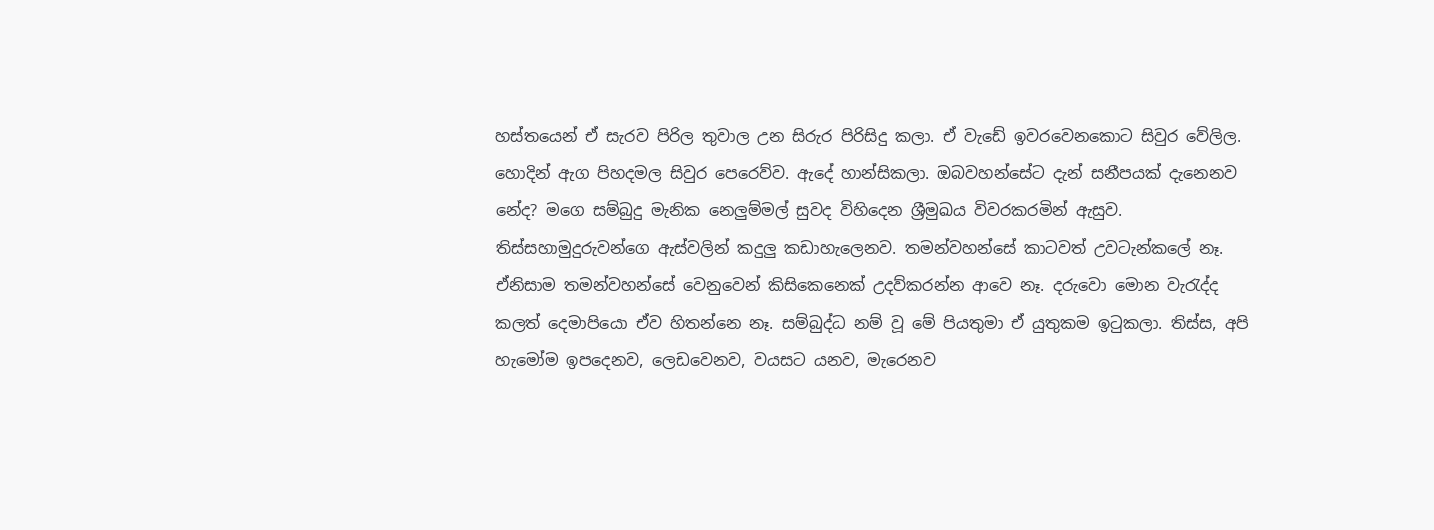හස්තයෙන් ඒ සැරව පිරිල තුවාල උන සිරුර පිරිසිදු කලා. ඒ වැඩේ ඉවරවෙනකොට සිවුර වේලිල. හොදින් ඇග පිහදමල සිවුර පෙරෙව්ව. ඇදේ හාන්සිකලා. ඔබවහන්සේට දැන් සනීපයක් දැනෙනව නේද? මගෙ සම්බුදු මැනික නෙලුම්මල් සුවද විහිදෙන ශ්‍රීමුඛය විවරකරමින් ඇසුව. තිස්සහාමුදුරුවන්ගෙ ඇස්වලින් කදුලු කඩාහැලෙනව. තමන්වහන්සේ කාටවත් උවටැන්කලේ නෑ. ඒනිසාම තමන්වහන්සේ වෙනුවෙන් කිසිකෙනෙක් උදව්කරන්න ආවෙ නෑ. දරුවො මොන වැරැද්ද කලත් දෙමාපියො ඒව හිතන්නෙ නෑ. සම්බුද්ධ නම් වූ මේ පියතුමා ඒ යුතුකම ඉටුකලා. තිස්ස, අපි හැමෝම ඉපදෙනව, ලෙඩවෙනව, වයසට යනව, මැරෙනව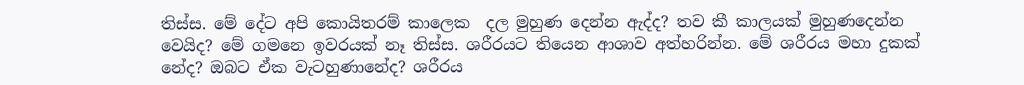තිස්ස. මේ දේට අපි කොයිතරම් කාලෙක  දල මුහුණ දෙන්න ඇද්ද? තව කී කාලයක් මුහුණදෙන්න වෙයිද? මේ ගමනෙ ඉවරයක් නෑ තිස්ස. ශරීරයට තියෙන ආශාව අත්හරින්න. මේ ශරීරය මහා දුකක් නේද? ඔබට ඒක වැටහුණානේද? ශරීරය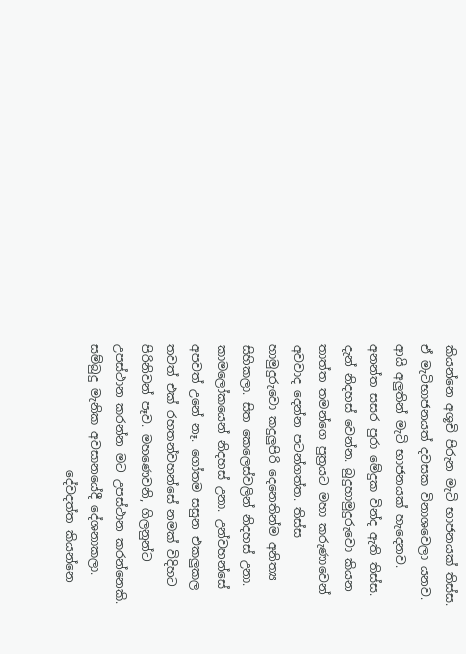කියන්නෙ අශූචි පිරුන මැටි භාජනයක් තිස්ස. ඒ මැටිභාජනයත් දවසක විනාශවෙලා යනව. ආයි අලුතින් මැටි භාජනයක් හැදෙනව. අනන්ත සසර පුරා මේදුක වින්ද ඇති තිස්ස. දැන් නිදහස් වෙන්න. බුදුහාමුදුරුවො කියන තාත්ත තමන්ගෙ පුත්‍රයට මහා කරුණාවෙන් අවවාද දෙන්න පටන්ගත්ත. තිස්ස හාමුදුරුවො කදුලුපිරි දෙනෙතින්ම අනිත්‍ය සිහිකලා. සිත කෙලෙස්වලින් නිදහස් උනා. කාමලෝකයෙන් නිදහස් උනා. උන්වහන්සේ අපවත් උනේ නෑ. ගෝතම සසුන එකලුකල තවත් එක් රහතන්වහන්සේ නමක් විදිහට පිරිනිවන් පෑව. මහණෙවනි, ගිලනුන්ට උපස්ථාන කරන්න මට උපස්ථාන කරන්නෙකි. සම්බුදු මැනික අවසානයේදී දේශනාකලා.
                     දේවදත්ත කියන්නෙ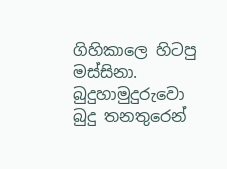ගිහිකාලෙ හිටපු මස්සිනා. බුදුහාමුදුරුවො බුදු තනතුරෙන්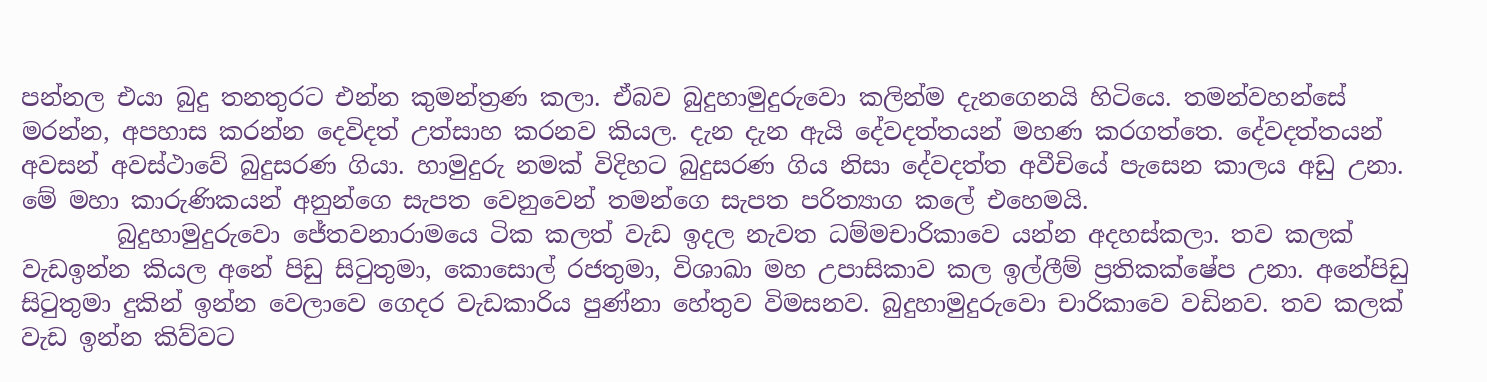පන්නල එයා බුදු තනතුරට එන්න කුමන්ත්‍රණ කලා. ඒබව බුදුහාමුදුරුවො කලින්ම දැනගෙනයි හිටියෙ. තමන්වහන්සේ මරන්න, අපහාස කරන්න දෙවිදත් උත්සාහ කරනව කියල. දැන දැන ඇයි දේවදත්තයන් මහණ කරගත්තෙ. දේවදත්තයන් අවසන් අවස්ථාවේ බුදුසරණ ගියා. හාමුදුරු නමක් විදිහට බුදුසරණ ගිය නිසා දේවදත්ත අවීචියේ පැසෙන කාලය අඩු උනා. මේ මහා කාරුණිකයන් අනුන්ගෙ සැපත වෙනුවෙන් තමන්ගෙ සැපත පරිත්‍යාග කලේ එහෙමයි.
        බුදුහාමුදුරුවො ජේතවනාරාමයෙ ටික කලත් වැඩ ඉදල නැවත ධම්මචාරිකාවෙ යන්න අදහස්කලා. තව කලක් වැඩඉන්න කියල අනේ පිඩු සිටුතුමා, කොසොල් රජතුමා, විශාඛා මහ උපාසිකාව කල ඉල්ලීම් ප්‍රතිකක්ෂේප උනා. අනේපිඩු සිටුතුමා දුකින් ඉන්න වෙලාවෙ ගෙදර වැඩකාරිය පුණ්නා හේතුව විමසනව. බුදුහාමුදුරුවො චාරිකාවෙ වඩිනව. තව කලක් වැඩ ඉන්න කිව්වට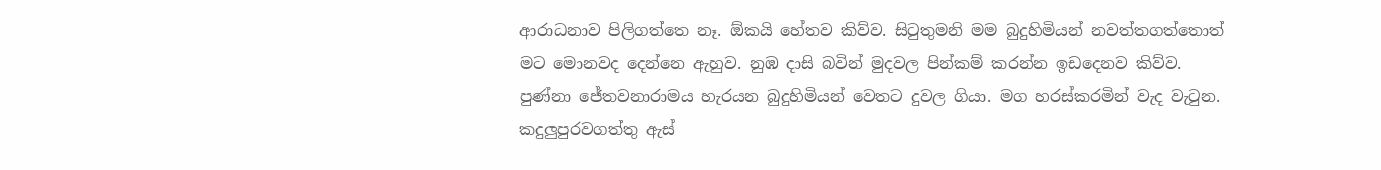ආරාධනාව පිලිගත්‍තෙ නෑ. ඕකයි හේතව කිව්ව. සිටුතුමනි මම බුදුහිමියන් නවත්තගත්තොත් මට මොනවද දෙන්නෙ ඇහුව. නුඹ දාසි බවින් මුදවල පින්කම් කරන්න ඉඩදෙනව කිව්ව. පුණ්නා ජේතවනාරාමය හැරයන බුදුහිමියන් වෙතට දුවල ගියා. මග හරස්කරමින් වැද වැටුන. කදුලුපුරව‍ගත්තු ඇස්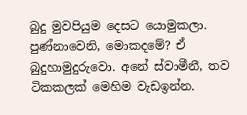බුදු මුවපියුම දෙසට යොමුකලා. පුණ්නාවෙනි, මොකදමේ? ඒ බුදුහාමුදුරුවො. අනේ ස්වාමීනී, තව ටිකකලක් මෙහිම වැඩඉන්න.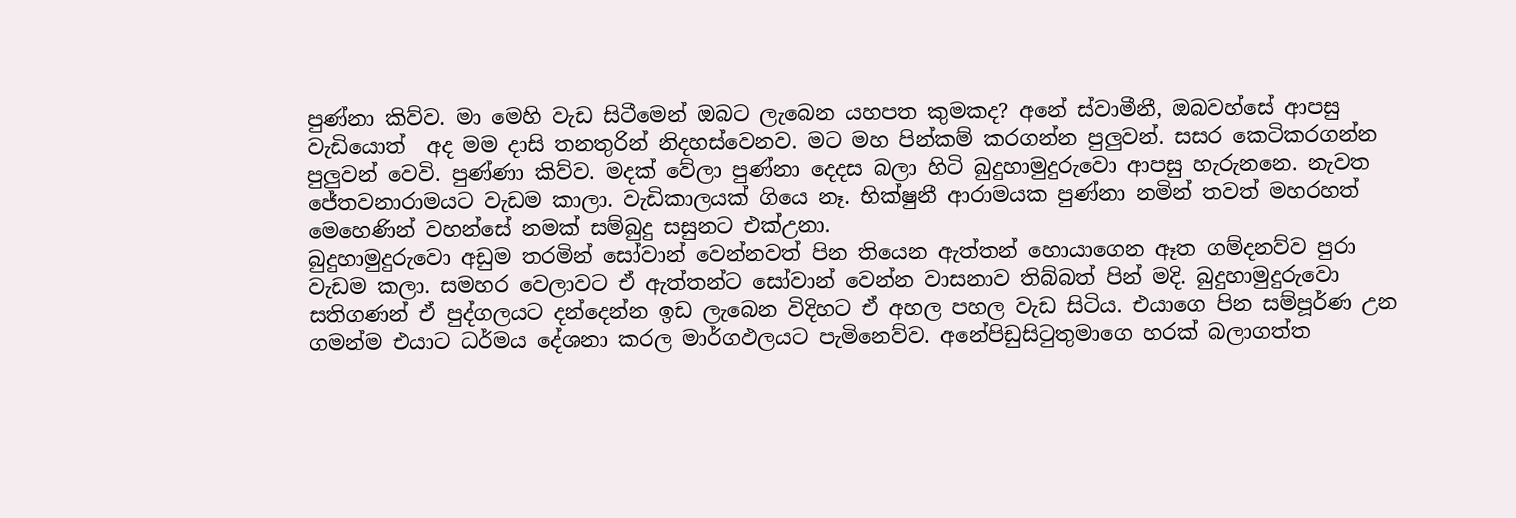පුණ්නා කිව්ව. මා මෙහි වැඩ සිටීමෙන් ‍ඔබට ලැබෙන යහපත කුමකද? අනේ ස්වාමීනී, ඔබවහ්සේ ආපසු වැඩියොත්  අද මම දාසි තනතුරින් නිදහස්වෙනව. මට මහ පින්කම් කරගන්න පුලුවන්. සසර කෙටිකරගන්න පුලුවන් වෙවි. පුණ්ණා කිව්ව. මදක් වේලා පුණ්නා දෙදස බලා හිටි බුදුහාමුදුරුවො ආපසු හැරුනනෙ. නැවත ජේතවනාරාමයට වැඩම කාලා. වැඩිකාලයක් ගියෙ නෑ. භික්ෂුනී ආරාමයක පුණ්නා නමින් තවත් මහරහත් මෙහෙණින් වහන්සේ නමක් සම්බුදු සසුනට එක්උනා.
බුදුහාමුදුරුවො අඩුම තරමින් සෝවාන් වෙන්නවත් පින තියෙන ඇත්තන් හොයාගෙන ඈත ගම්දනව්ව පුරා වැඩම කලා. සමහර වෙලාවට ඒ ඇත්තන්ට සෝවාන් වෙන්න වාසනාව තිබ්බත් පින් මදි. බුදුහාමුදුරුවො සතිගණන් ඒ පුද්ගලයට දන්දෙන්න ඉඩ ලැබෙන විදිහට ඒ අහල පහල වැඩ සිටිය. එයාගෙ පින සම්පූර්ණ උන ගමන්ම එයාට ධර්මය දේශනා කරල මාර්ගඵලයට පැමිනෙව්ව. අනේපිඩුසිටුතුමාගෙ හරක් බලාගත්ත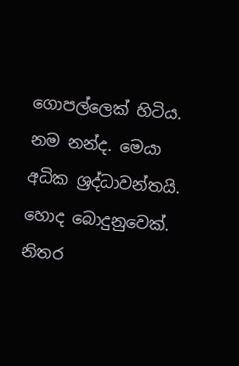ගොපල්ලෙක් හිටිය. නම නන්ද. මෙයා අධික ශ්‍රද්ධාවන්තයි. හොද බොදුනුවෙක්. නිතර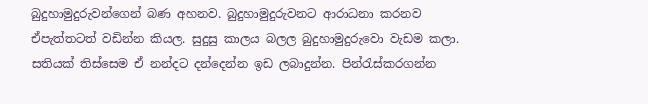බුදුහාමුදුරුවන්ගෙන් බණ අහනව. බුදුහාමුදුරුවනට ආරාධනා කරනව ඒපැත්තටත් වඩින්න කියල. සුදුසු කාලය බලල බුදුහාමුදුරුවො වැඩම කලා. සතියක් තිස්සෙම ඒ නන්දට දන්දෙන්න ඉඩ ලබාදුන්න. පින්රැස්කරගන්න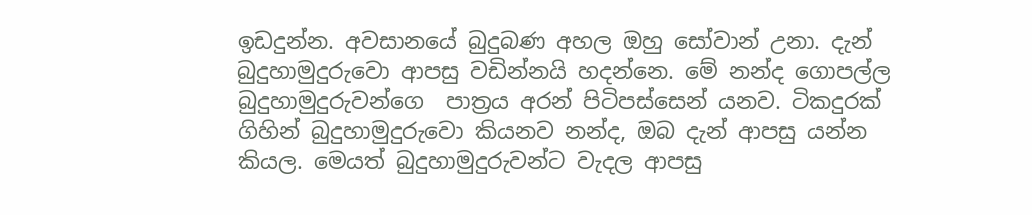ඉඩදුන්න. අවසානයේ බුදුබණ අහල ඔහු සෝවාන් උනා. දැන් බුදුහාමුදුරුවො ආපසු වඩින්නයි හදන්නෙ. මේ නන්ද ගොපල්ල බුදුහාමුදුරුවන්ගෙ  පාත්‍රය අරන් පිටිපස්සෙන් යනව. ටිකදුරක් ගිහින් බුදුහාමුදුරුවො කියනව නන්ද, ඔබ දැන් ආපසු යන්න කියල. මෙයත් බුදුහාමුදුරුවන්ට වැදල ආපසු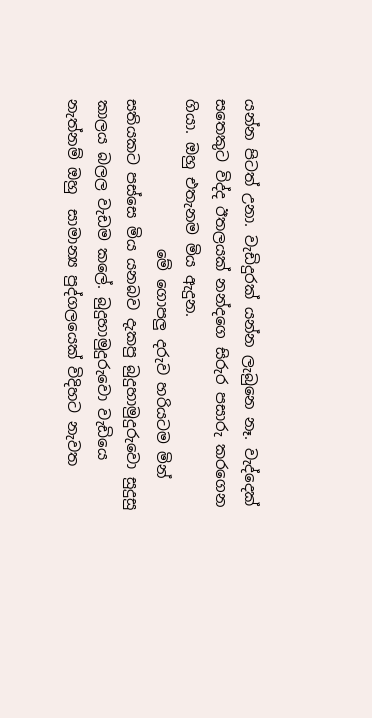යන්න පිටත් උනා. වැඩිදුරක් යන්න ලැබුනෙ නෑ. වැද්දෙක් සතෙකුට විද්ද ඊතලයක් නන්දගෙ සිරුර පසාරු කරගෙන ගියා. ඔහු එතැනම මිය ඇදුන.
                    මේ ගොපලු දරුව හරියටම මින් සතියකට පස්සෙ මිය යනබව දැකපු බුදුහාමුදුරුවො සුදුසු කාලය බලල වැඩම කලේ. බුදුහාමුදුරුවො වැඩියෙ නැත්නම් ඔහු  සාමාන්‍ය පුද්ගලයෙක් විදිහට නැවත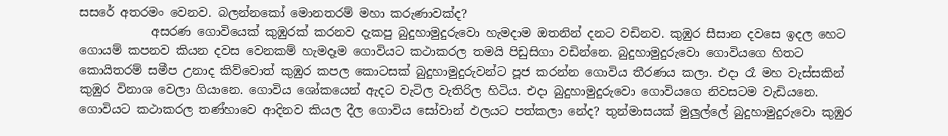සසරේ අතරමං වෙනව. බලන්නකෝ මොනතරම් මහා කරුණාවක්ද?
            අසරණ ගොවියෙක් කුඹුරක් කරනව දැකපු බුදුහාමුදුරුවො හැමදාම ඔතනින් දනට වඩිනව. කුඹුර සීසාන දවසෙ ඉදල හෙට ගොයම් කපනව කියන දවස වෙනකම් හැමදෑම ගොවියට කථාකරල තමයි පිඩුසිගා වඩින්නෙ. බුදුහාමුදුරුවො ගොවියගෙ හිතට කොයිතරම් සමීප උනාද කිව්වොත් කුඹුර කපල කොටසක් බුදුහාමුදුරුවන්ට පූජ කරන්න ගොවිය තීරණය කලා. එදා රෑ මහ වැස්සකින් කුඹුර විනාශ වෙලා ගියානෙ. ගොවිය ශෝකයෙන් ඇදට වැටිල වැතිරිල හිටිය. එදා බුදුහාමුදුරුවො ගොවියගෙ නිවසටම වැඩියනෙ. ගොවියට කථාකරල තණ්හාවෙ ආදිනව කියල දීල ගොවිය සෝවාන් ඵලයට පත්කලා නේද? තුන්මාසයක් මුලුල්ලේ බුදුහාමුදුරුවො කුඹුර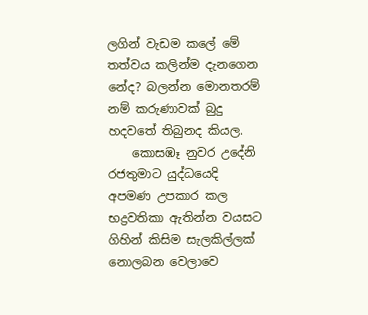ලගින් වැඩම කලේ මේ තත්වය කලින්ම දැනගෙන නේද? බලන්න මොනතරම් නම් කරුණාවක් බුදු හදවතේ තිබුනද කියල.
    කොසඹෑ නුවර උදේනි රජතුමාට යුද්ධයෙදි අපමණ උපකාර කල භද්‍රවතිකා ඇතින්න වයසට ගිහින් කිසිම සැලකිල්ලක් නොලබන වෙලාවෙ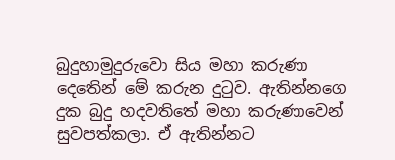බුදුහාමුදුරුවො සිය මහා කරුණා දෙතෙින් මේ කරුන දුටුව. ඇතින්නගෙ දුක බුදු හදවතිතේ මහා කරුණ‍ාවෙන් සුවපත්කලා. ඒ ඇතින්නට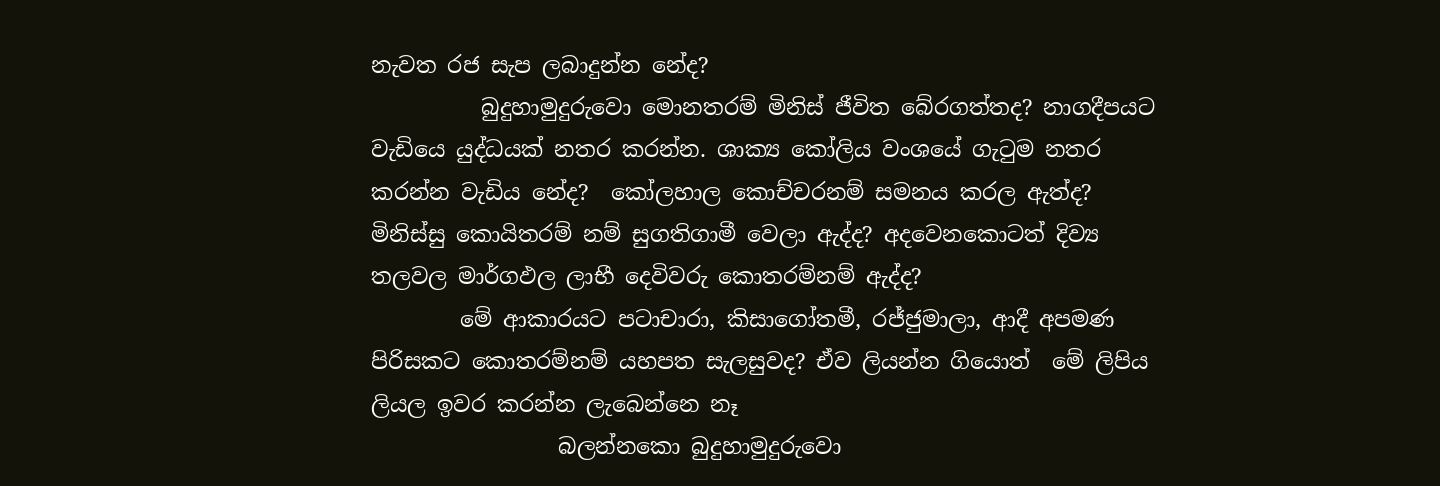නැවත රජ සැප ලබාදුන්න නේද?
          බුදුහාමුදුරුවො මොනතරම් මිනිස් ජීවිත බේරගත්තද? නාගදීපයට වැඩියෙ යුද්ධයක් නතර කරන්න. ශාක්‍ය කෝලිය වංශයේ ගැටුම නතර කරන්න වැඩිය නේද?  කෝලහාල කොච්චරනම් සමනය කරල ඇත්ද? මිනිස්සු කොයිතරම් නම් සුගතිගාමී වෙලා ඇද්ද? අදවෙනකොටත් දිව්‍ය තලවල මාර්ගඵල ලාභී දෙවිවරු කොතරම්නම් ඇද්ද?
        මේ ආකාරයට පටාචාරා, කිසාගෝතමී, රජ්ජුමාලා, ආදී අපමණ පිරිසකට කොතරම්නම් යහපත සැලසුවද? ඒව ලියන්න ගියොත්  මේ ලිපිය ලියල ඉවර කරන්න ලැබෙන්නෙ නෑ
                 බලන්නකො බුදුහාමුදුරුවො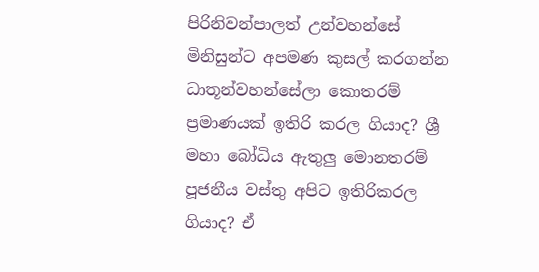පිරිනිවන්පාලත් උන්වහන්සේ මිනිසුන්ට අපමණ කුසල් කරගන්න ධාතූන්වහන්සේලා කොතරම් ප්‍රමාණයක් ඉතිරි කරල ගියාද? ශ්‍රී මහා බෝධිය ඇතුලු මොනතරම් පූජනීය වස්තු අපිට ඉතිරිකරල ගියාද? ඒ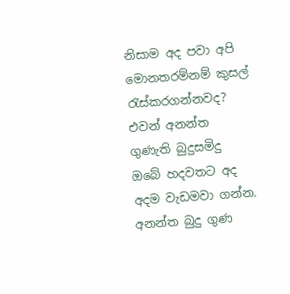නිසාම අද පවා අපි මොනතරම්නම් කුසල් රැස්කරගන්නවද? එවන් අනන්ත ගුණැති බුදුසමිදු ඔබේ හදවතට අද අදම වැඩමවා ගන්න.
අනන්ත බුදු ගුණ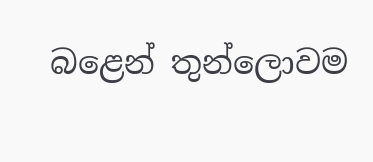බළෙන් තුන්ලොවම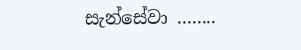සැන්සේවා ........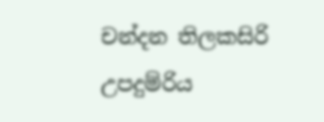චන්දන තිලකසිරි
උපදුම්රිය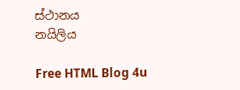ස්ථානය
නයිලිය

Free HTML Blog 4u